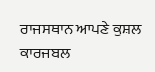ਰਾਜਸਥਾਨ ਆਪਣੇ ਕੁਸ਼ਲ ਕਾਰਜਬਲ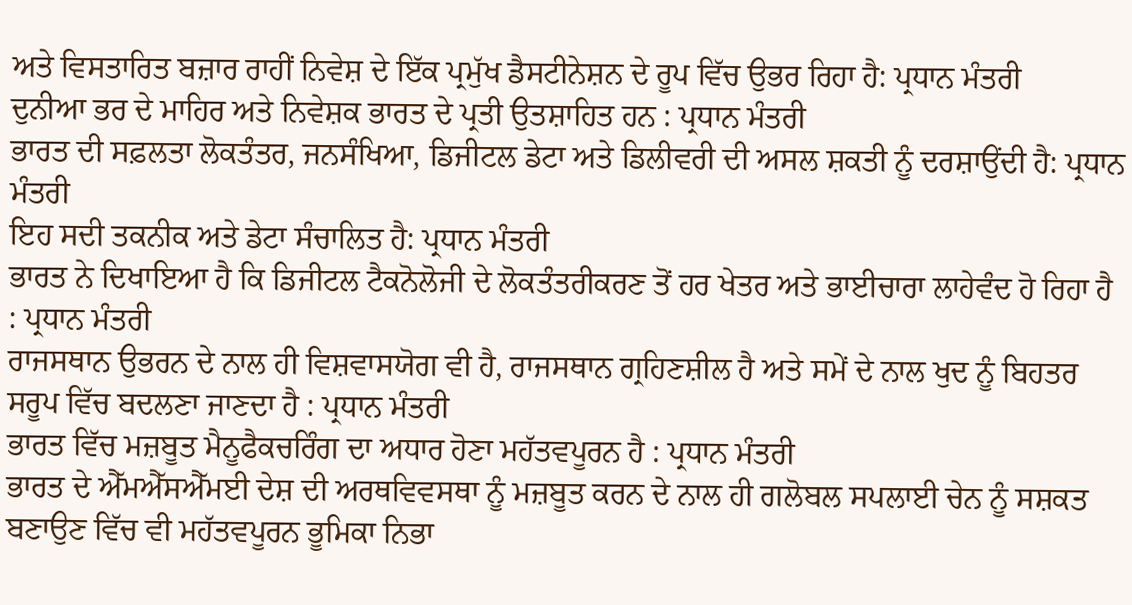ਅਤੇ ਵਿਸਤਾਰਿਤ ਬਜ਼ਾਰ ਰਾਹੀਂ ਨਿਵੇਸ਼ ਦੇ ਇੱਕ ਪ੍ਰਮੁੱਖ ਡੈਸਟੀਨੇਸ਼ਨ ਦੇ ਰੂਪ ਵਿੱਚ ਉਭਰ ਰਿਹਾ ਹੈ: ਪ੍ਰਧਾਨ ਮੰਤਰੀ
ਦੁਨੀਆ ਭਰ ਦੇ ਮਾਹਿਰ ਅਤੇ ਨਿਵੇਸ਼ਕ ਭਾਰਤ ਦੇ ਪ੍ਰਤੀ ਉਤਸ਼ਾਹਿਤ ਹਨ : ਪ੍ਰਧਾਨ ਮੰਤਰੀ
ਭਾਰਤ ਦੀ ਸਫ਼ਲਤਾ ਲੋਕਤੰਤਰ, ਜਨਸੰਖਿਆ, ਡਿਜੀਟਲ ਡੇਟਾ ਅਤੇ ਡਿਲੀਵਰੀ ਦੀ ਅਸਲ ਸ਼ਕਤੀ ਨੂੰ ਦਰਸ਼ਾਉਂਦੀ ਹੈ: ਪ੍ਰਧਾਨ ਮੰਤਰੀ
ਇਹ ਸਦੀ ਤਕਨੀਕ ਅਤੇ ਡੇਟਾ ਸੰਚਾਲਿਤ ਹੈ: ਪ੍ਰਧਾਨ ਮੰਤਰੀ
ਭਾਰਤ ਨੇ ਦਿਖਾਇਆ ਹੈ ਕਿ ਡਿਜੀਟਲ ਟੈਕਨੋਲੋਜੀ ਦੇ ਲੋਕਤੰਤਰੀਕਰਣ ਤੋਂ ਹਰ ਖੇਤਰ ਅਤੇ ਭਾਈਚਾਰਾ ਲਾਹੇਵੰਦ ਹੋ ਰਿਹਾ ਹੈ : ਪ੍ਰਧਾਨ ਮੰਤਰੀ
ਰਾਜਸਥਾਨ ਉਭਰਨ ਦੇ ਨਾਲ ਹੀ ਵਿਸ਼ਵਾਸਯੋਗ ਵੀ ਹੈ, ਰਾਜਸਥਾਨ ਗ੍ਰਹਿਣਸ਼ੀਲ ਹੈ ਅਤੇ ਸਮੇਂ ਦੇ ਨਾਲ ਖੁਦ ਨੂੰ ਬਿਹਤਰ ਸਰੂਪ ਵਿੱਚ ਬਦਲਣਾ ਜਾਣਦਾ ਹੈ : ਪ੍ਰਧਾਨ ਮੰਤਰੀ
ਭਾਰਤ ਵਿੱਚ ਮਜ਼ਬੂਤ ਮੈਨੂਫੈਕਚਰਿੰਗ ਦਾ ਅਧਾਰ ਹੋਣਾ ਮਹੱਤਵਪੂਰਨ ਹੈ : ਪ੍ਰਧਾਨ ਮੰਤਰੀ
ਭਾਰਤ ਦੇ ਐੱਮਐੱਸਐੱਮਈ ਦੇਸ਼ ਦੀ ਅਰਥਵਿਵਸਥਾ ਨੂੰ ਮਜ਼ਬੂਤ ਕਰਨ ਦੇ ਨਾਲ ਹੀ ਗਲੋਬਲ ਸਪਲਾਈ ਚੇਨ ਨੂੰ ਸਸ਼ਕਤ ਬਣਾਉਣ ਵਿੱਚ ਵੀ ਮਹੱਤਵਪੂਰਨ ਭੂਮਿਕਾ ਨਿਭਾ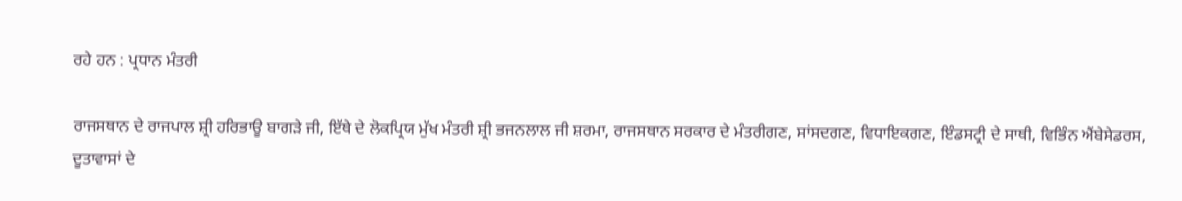ਰਹੇ ਹਨ : ਪ੍ਰਧਾਨ ਮੰਤਰੀ

ਰਾਜਸਥਾਨ ਦੇ ਰਾਜਪਾਲ ਸ਼੍ਰੀ ਹਰਿਭਾਊ ਬਾਗੜੇ ਜੀ, ਇੱਥੇ ਦੇ ਲੋਕਪ੍ਰਿਯ ਮੁੱਖ ਮੰਤਰੀ ਸ਼੍ਰੀ ਭਜਨਲਾਲ ਜੀ ਸ਼ਰਮਾ, ਰਾਜਸਥਾਨ ਸਰਕਾਰ ਦੇ ਮੰਤਰੀਗਣ, ਸਾਂਸਦਗਣ, ਵਿਧਾਇਕਗਣ, ਇੰਡਸਟ੍ਰੀ ਦੇ ਸਾਥੀ, ਵਿਭਿੰਨ ਐਂਬੇਸੇਡਰਸ, ਦੂਤਾਵਾਸਾਂ ਦੇ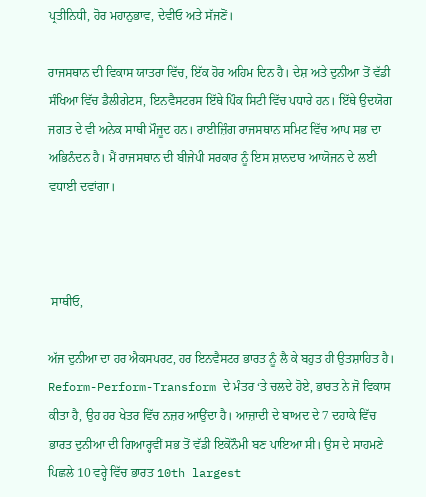ਪ੍ਰਤੀਨਿਧੀ, ਹੋਰ ਮਹਾਨੁਭਾਵ, ਦੇਵੀਓ ਅਤੇ ਸੱਜਣੋਂ।

ਰਾਜਸਥਾਨ ਦੀ ਵਿਕਾਸ ਯਾਤਰਾ ਵਿੱਚ, ਇੱਕ ਹੋਰ ਅਹਿਮ ਦਿਨ ਹੈ। ਦੇਸ਼ ਅਤੇ ਦੁਨੀਆ ਤੋਂ ਵੱਡੀ ਸੰਖਿਆ ਵਿੱਚ ਡੈਲੀਗੇਟਸ, ਇਨਵੈਸਟਰਸ ਇੱਥੇ ਪਿੰਕ ਸਿਟੀ ਵਿੱਚ ਪਧਾਰੇ ਹਨ। ਇੱਥੇ ਉਦਯੋਗ ਜਗਤ ਦੇ ਵੀ ਅਨੇਕ ਸਾਥੀ ਮੌਜੂਦ ਹਨ। ਰਾਈਜ਼ਿੰਗ ਰਾਜਸਥਾਨ ਸਮਿਟ ਵਿੱਚ ਆਪ ਸਭ ਦਾ ਅਭਿਨੰਦਨ ਹੈ। ਮੈਂ ਰਾਜਸਥਾਨ ਦੀ ਬੀਜੇਪੀ ਸਰਕਾਰ ਨੂੰ ਇਸ ਸ਼ਾਨਦਾਰ ਆਯੋਜਨ ਦੇ ਲਈ ਵਧਾਈ ਦਵਾਂਗਾ।



 ਸਾਥੀਓ,

ਅੱਜ ਦੁਨੀਆ ਦਾ ਹਰ ਐਕਸਪਰਟ, ਹਰ ਇਨਵੈਸਟਰ ਭਾਰਤ ਨੂੰ ਲੈ ਕੇ ਬਹੁਤ ਹੀ ਉਤਸ਼ਾਹਿਤ ਹੈ। Reform-Perform-Transform ਦੇ ਮੰਤਰ ‘ਤੇ ਚਲਦੇ ਹੋਏ, ਭਾਰਤ ਨੇ ਜੋ ਵਿਕਾਸ ਕੀਤਾ ਹੈ, ਉਹ ਹਰ ਖੇਤਰ ਵਿੱਚ ਨਜ਼ਰ ਆਉਂਦਾ ਹੈ। ਆਜ਼ਾਦੀ ਦੇ ਬਾਅਦ ਦੇ 7 ਦਹਾਕੇ ਵਿੱਚ ਭਾਰਤ ਦੁਨੀਆ ਦੀ ਗਿਆਰ੍ਹਵੀਂ ਸਭ ਤੋਂ ਵੱਡੀ ਇਕੋਨੌਮੀ ਬਣ ਪਾਇਆ ਸੀ। ਉਸ ਦੇ ਸਾਹਮਣੇ ਪਿਛਲੇ 10 ਵਰ੍ਹੇ ਵਿੱਚ ਭਾਰਤ 10th largest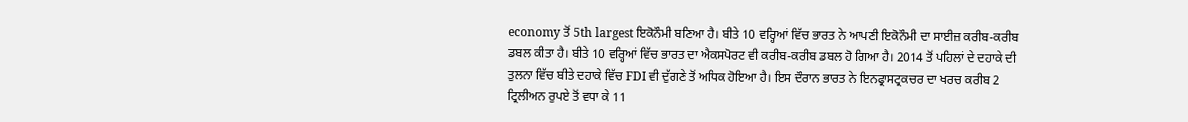economy ਤੋਂ 5th largest ਇਕੋਨੌਮੀ ਬਣਿਆ ਹੈ। ਬੀਤੇ 10 ਵਰ੍ਹਿਆਂ ਵਿੱਚ ਭਾਰਤ ਨੇ ਆਪਣੀ ਇਕੋਨੌਮੀ ਦਾ ਸਾਈਜ਼ ਕਰੀਬ-ਕਰੀਬ ਡਬਲ ਕੀਤਾ ਹੈ। ਬੀਤੇ 10 ਵਰ੍ਹਿਆਂ ਵਿੱਚ ਭਾਰਤ ਦਾ ਐਕਸਪੋਰਟ ਵੀ ਕਰੀਬ-ਕਰੀਬ ਡਬਲ ਹੋ ਗਿਆ ਹੈ। 2014 ਤੋਂ ਪਹਿਲਾਂ ਦੇ ਦਹਾਕੇ ਦੀ ਤੁਲਨਾ ਵਿੱਚ ਬੀਤੇ ਦਹਾਕੇ ਵਿੱਚ FDI ਵੀ ਦੁੱਗਣੇ ਤੋਂ ਅਧਿਕ ਹੋਇਆ ਹੈ। ਇਸ ਦੌਰਾਨ ਭਾਰਤ ਨੇ ਇਨਫ੍ਰਾਸਟ੍ਰਕਚਰ ਦਾ ਖਰਚ ਕਰੀਬ 2 ਟ੍ਰਿਲੀਅਨ ਰੁਪਏ ਤੋਂ ਵਧਾ ਕੇ 11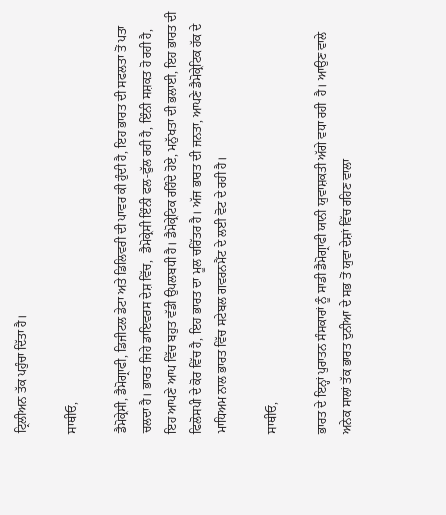ਟ੍ਰਿਲੀਅਨ ਤੱਕ ਪਹੁੰਚਾ ਦਿੱਤਾ ਹੈ।

ਸਾਥੀਓ,

ਡੈਮੋਕ੍ਰੇਸੀ, ਡੈਮੋਗ੍ਰਾਫੀ, ਡਿਜੀਟਲ ਡੇਟਾ ਅਤੇ ਡਿਲਿਵਰੀ ਦੀ ਪਾਵਰ ਕੀ ਹੁੰਦੀ ਹੈ, ਇਹ ਭਾਰਤ ਦੀ ਸਫਲਤਾ ਤੋਂ ਪਤਾ ਚਲਦਾ ਹੈ। ਭਾਰਤ ਜਿਹੇ ਡਾਇਵਰਸ ਦੇਸ਼ ਵਿੱਚ,  ਡੈਮੋਕ੍ਰੇਸੀ ਇੰਨੀ ਫਲ-ਫੁੱਲ ਰਹੀ ਹੈ, ਇੰਨੀ ਸਸ਼ਕਤ ਹੋ ਰਹੀ ਹੈ, ਇਹ ਆਪਣੇ ਆਪ ਵਿੱਚ ਬਹੁਤ ਵੱਡੀ ਉਪਲਬਧੀ ਹੈ। ਡੈਮੋਕ੍ਰੇਟਿਕ ਰਹਿੰਦੇ ਹੋਏ, ਮਨੁੱਖਤਾ ਦੀ ਭਲਾਈ, ਇਹ ਭਾਰਤ ਦੀ ਫਿਲੋਸਪੀ ਦੇ ਕੋਰ ਵਿੱਚ ਹੈ, ਇਹ ਭਾਰਤ ਦਾ ਮੂਲ ਚਰਿੱਤਰ ਹੈ। ਅੱਜ ਭਾਰਤ ਦੀ ਜਨਤਾ, ਆਪਣੇ ਡੈਮੋਕ੍ਰੇਟਿਕ ਹੱਕ ਦੇ ਮਾਧਿਅਮ ਨਾਲ ਭਾਰਤ ਵਿੱਚ ਸਟੇਬਲ ਗਵਰਨਮੈਂਟ ਦੇ ਲਈ ਵੋਟ ਦੇ ਰਹੀ ਹੈ।

ਸਾਥੀਓ,

ਭਾਰਤ ਦੇ ਇਨ੍ਹਾਂ ਪੁਰਾਤਨ ਸੰਸਕਾਰਾਂ ਨੂੰ ਸਾਡੀ ਡੈਮੋਗ੍ਰਾਫੀ ਯਾਨੀ ਯੁਵਾਸ਼ਕਤੀ ਅੱਗੇ ਵਧਾ ਰਹੀ  ਹੈ। ਆਉਣ ਵਾਲੇ ਅਨੇਕ ਸਾਲਾਂ ਤੱਕ ਭਾਰਤ ਦੁਨੀਆ ਦੇ ਸਭ ਤੋਂ ਯੁਵਾ ਦੇਸ਼ਾਂ ਵਿੱਚ ਰਹਿਣ ਵਾਲਾ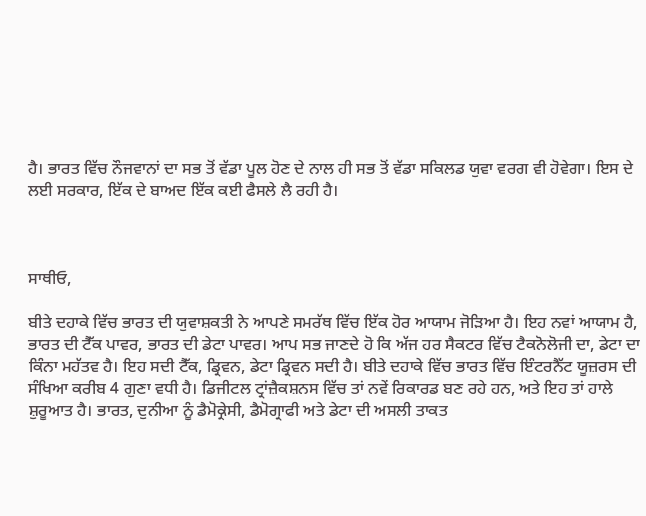ਹੈ। ਭਾਰਤ ਵਿੱਚ ਨੌਜਵਾਨਾਂ ਦਾ ਸਭ ਤੋਂ ਵੱਡਾ ਪੂਲ ਹੋਣ ਦੇ ਨਾਲ ਹੀ ਸਭ ਤੋਂ ਵੱਡਾ ਸਕਿਲਡ ਯੁਵਾ ਵਰਗ ਵੀ ਹੋਵੇਗਾ। ਇਸ ਦੇ ਲਈ ਸਰਕਾਰ, ਇੱਕ ਦੇ ਬਾਅਦ ਇੱਕ ਕਈ ਫੈਸਲੇ ਲੈ ਰਹੀ ਹੈ।



ਸਾਥੀਓ,

ਬੀਤੇ ਦਹਾਕੇ ਵਿੱਚ ਭਾਰਤ ਦੀ ਯੁਵਾਸ਼ਕਤੀ ਨੇ ਆਪਣੇ ਸਮਰੱਥ ਵਿੱਚ ਇੱਕ ਹੋਰ ਆਯਾਮ ਜੋੜਿਆ ਹੈ। ਇਹ ਨਵਾਂ ਆਯਾਮ ਹੈ, ਭਾਰਤ ਦੀ ਟੈੱਕ ਪਾਵਰ, ਭਾਰਤ ਦੀ ਡੇਟਾ ਪਾਵਰ। ਆਪ ਸਭ ਜਾਣਦੇ ਹੋ ਕਿ ਅੱਜ ਹਰ ਸੈਕਟਰ ਵਿੱਚ ਟੈਕਨੋਲੋਜੀ ਦਾ, ਡੇਟਾ ਦਾ ਕਿੰਨਾ ਮਹੱਤਵ ਹੈ। ਇਹ ਸਦੀ ਟੈੱਕ, ਡ੍ਰਿਵਨ, ਡੇਟਾ ਡ੍ਰਿਵਨ ਸਦੀ ਹੈ। ਬੀਤੇ ਦਹਾਕੇ ਵਿੱਚ ਭਾਰਤ ਵਿੱਚ ਇੰਟਰਨੈੱਟ ਯੂਜ਼ਰਸ ਦੀ ਸੰਖਿਆ ਕਰੀਬ 4 ਗੁਣਾ ਵਧੀ ਹੈ। ਡਿਜੀਟਲ ਟ੍ਰਾਂਜ਼ੈਕਸ਼ਨਸ ਵਿੱਚ ਤਾਂ ਨਵੇਂ ਰਿਕਾਰਡ ਬਣ ਰਹੇ ਹਨ, ਅਤੇ ਇਹ ਤਾਂ ਹਾਲੇ ਸ਼ੁਰੂਆਤ ਹੈ। ਭਾਰਤ, ਦੁਨੀਆ ਨੂੰ ਡੈਮੋਕ੍ਰੇਸੀ, ਡੈਮੋਗ੍ਰਾਫੀ ਅਤੇ ਡੇਟਾ ਦੀ ਅਸਲੀ ਤਾਕਤ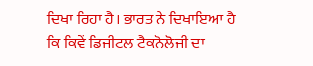ਦਿਖਾ ਰਿਹਾ ਹੈ। ਭਾਰਤ ਨੇ ਦਿਖਾਇਆ ਹੈ ਕਿ ਕਿਵੇਂ ਡਿਜੀਟਲ ਟੈਕਨੋਲੋਜੀ ਦਾ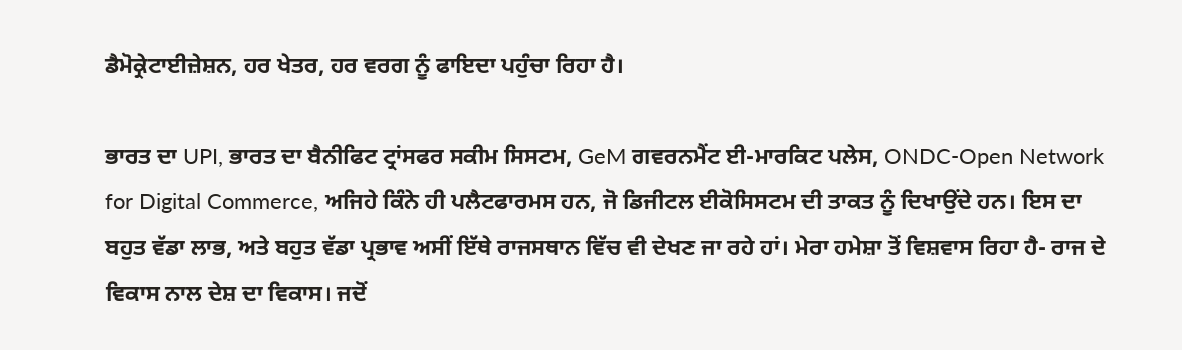ਡੈਮੋਕ੍ਰੇਟਾਈਜ਼ੇਸ਼ਨ, ਹਰ ਖੇਤਰ, ਹਰ ਵਰਗ ਨੂੰ ਫਾਇਦਾ ਪਹੁੰਚਾ ਰਿਹਾ ਹੈ।

ਭਾਰਤ ਦਾ UPI, ਭਾਰਤ ਦਾ ਬੈਨੀਫਿਟ ਟ੍ਰਾਂਸਫਰ ਸਕੀਮ ਸਿਸਟਮ, GeM ਗਵਰਨਮੈਂਟ ਈ-ਮਾਰਕਿਟ ਪਲੇਸ, ONDC-Open Network for Digital Commerce, ਅਜਿਹੇ ਕਿੰਨੇ ਹੀ ਪਲੈਟਫਾਰਮਸ ਹਨ, ਜੋ ਡਿਜੀਟਲ ਈਕੋਸਿਸਟਮ ਦੀ ਤਾਕਤ ਨੂੰ ਦਿਖਾਉਂਦੇ ਹਨ। ਇਸ ਦਾ ਬਹੁਤ ਵੱਡਾ ਲਾਭ, ਅਤੇ ਬਹੁਤ ਵੱਡਾ ਪ੍ਰਭਾਵ ਅਸੀਂ ਇੱਥੇ ਰਾਜਸਥਾਨ ਵਿੱਚ ਵੀ ਦੇਖਣ ਜਾ ਰਹੇ ਹਾਂ। ਮੇਰਾ ਹਮੇਸ਼ਾ ਤੋਂ ਵਿਸ਼ਵਾਸ ਰਿਹਾ ਹੈ- ਰਾਜ ਦੇ ਵਿਕਾਸ ਨਾਲ ਦੇਸ਼ ਦਾ ਵਿਕਾਸ। ਜਦੋਂ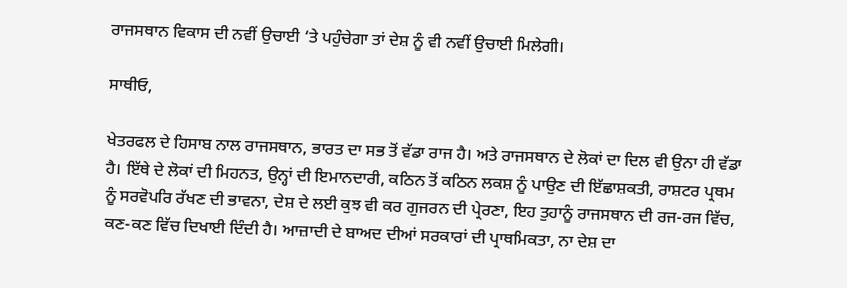ਰਾਜਸਥਾਨ ਵਿਕਾਸ ਦੀ ਨਵੀਂ ਉਚਾਈ ‘ਤੇ ਪਹੁੰਚੇਗਾ ਤਾਂ ਦੇਸ਼ ਨੂੰ ਵੀ ਨਵੀਂ ਉਚਾਈ ਮਿਲੇਗੀ।

ਸਾਥੀਓ,

ਖੇਤਰਫਲ ਦੇ ਹਿਸਾਬ ਨਾਲ ਰਾਜਸਥਾਨ, ਭਾਰਤ ਦਾ ਸਭ ਤੋਂ ਵੱਡਾ ਰਾਜ ਹੈ। ਅਤੇ ਰਾਜਸਥਾਨ ਦੇ ਲੋਕਾਂ ਦਾ ਦਿਲ ਵੀ ਉਨਾ ਹੀ ਵੱਡਾ ਹੈ। ਇੱਥੇ ਦੇ ਲੋਕਾਂ ਦੀ ਮਿਹਨਤ, ਉਨ੍ਹਾਂ ਦੀ ਇਮਾਨਦਾਰੀ, ਕਠਿਨ ਤੋਂ ਕਠਿਨ ਲਕਸ਼ ਨੂੰ ਪਾਉਣ ਦੀ ਇੱਛਾਸ਼ਕਤੀ, ਰਾਸ਼ਟਰ ਪ੍ਰਥਮ ਨੂੰ ਸਰਵੋਪਰਿ ਰੱਖਣ ਦੀ ਭਾਵਨਾ, ਦੇਸ਼ ਦੇ ਲਈ ਕੁਝ ਵੀ ਕਰ ਗੁਜਰਨ ਦੀ ਪ੍ਰੇਰਣਾ, ਇਹ ਤੁਹਾਨੂੰ ਰਾਜਸਥਾਨ ਦੀ ਰਜ-ਰਜ ਵਿੱਚ, ਕਣ-ਕਣ ਵਿੱਚ ਦਿਖਾਈ ਦਿੰਦੀ ਹੈ। ਆਜ਼ਾਦੀ ਦੇ ਬਾਅਦ ਦੀਆਂ ਸਰਕਾਰਾਂ ਦੀ ਪ੍ਰਾਥਮਿਕਤਾ, ਨਾ ਦੇਸ਼ ਦਾ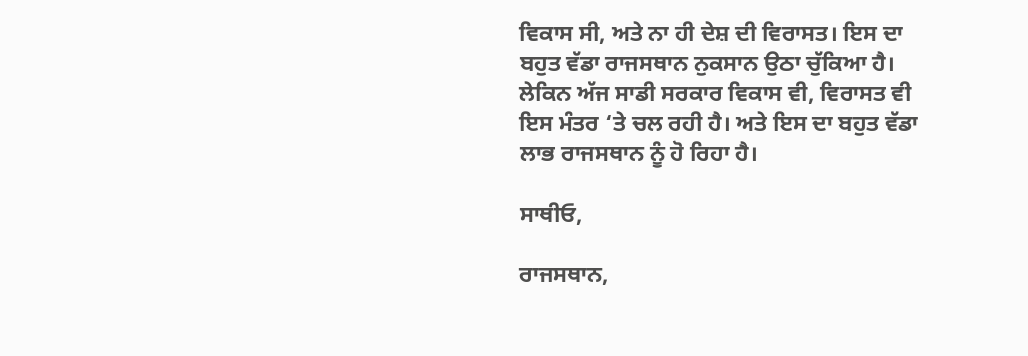ਵਿਕਾਸ ਸੀ, ਅਤੇ ਨਾ ਹੀ ਦੇਸ਼ ਦੀ ਵਿਰਾਸਤ। ਇਸ ਦਾ ਬਹੁਤ ਵੱਡਾ ਰਾਜਸਥਾਨ ਨੁਕਸਾਨ ਉਠਾ ਚੁੱਕਿਆ ਹੈ। ਲੇਕਿਨ ਅੱਜ ਸਾਡੀ ਸਰਕਾਰ ਵਿਕਾਸ ਵੀ, ਵਿਰਾਸਤ ਵੀ ਇਸ ਮੰਤਰ ‘ਤੇ ਚਲ ਰਹੀ ਹੈ। ਅਤੇ ਇਸ ਦਾ ਬਹੁਤ ਵੱਡਾ ਲਾਭ ਰਾਜਸਥਾਨ ਨੂੰ ਹੋ ਰਿਹਾ ਹੈ।

ਸਾਥੀਓ,

ਰਾਜਸਥਾਨ,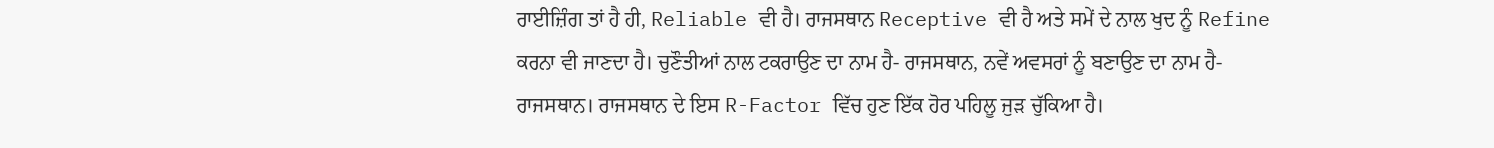ਰਾਈਜ਼ਿੰਗ ਤਾਂ ਹੈ ਹੀ, Reliable ਵੀ ਹੈ। ਰਾਜਸਥਾਨ Receptive ਵੀ ਹੈ ਅਤੇ ਸਮੇਂ ਦੇ ਨਾਲ ਖੁਦ ਨੂੰ Refine ਕਰਨਾ ਵੀ ਜਾਣਦਾ ਹੈ। ਚੁਣੌਤੀਆਂ ਨਾਲ ਟਕਰਾਉਣ ਦਾ ਨਾਮ ਹੈ- ਰਾਜਸਥਾਨ, ਨਵੇਂ ਅਵਸਰਾਂ ਨੂੰ ਬਣਾਉਣ ਦਾ ਨਾਮ ਹੈ- ਰਾਜਸਥਾਨ। ਰਾਜਸਥਾਨ ਦੇ ਇਸ R-Factor ਵਿੱਚ ਹੁਣ ਇੱਕ ਹੋਰ ਪਹਿਲੂ ਜੁੜ ਚੁੱਕਿਆ ਹੈ।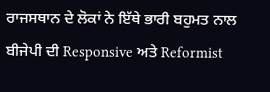ਰਾਜਸਥਾਨ ਦੇ ਲੋਕਾਂ ਨੇ ਇੱਥੇ ਭਾਰੀ ਬਹੁਮਤ ਨਾਲ ਬੀਜੇਪੀ ਦੀ Responsive ਅਤੇ Reformist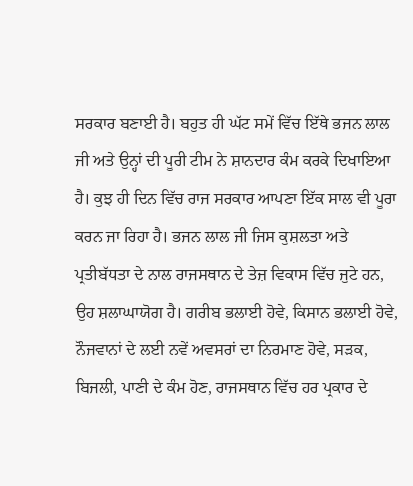ਸਰਕਾਰ ਬਣਾਈ ਹੈ। ਬਹੁਤ ਹੀ ਘੱਟ ਸਮੇਂ ਵਿੱਚ ਇੱਥੇ ਭਜਨ ਲਾਲ ਜੀ ਅਤੇ ਉਨ੍ਹਾਂ ਦੀ ਪੂਰੀ ਟੀਮ ਨੇ ਸ਼ਾਨਦਾਰ ਕੰਮ ਕਰਕੇ ਦਿਖਾਇਆ ਹੈ। ਕੁਝ ਹੀ ਦਿਨ ਵਿੱਚ ਰਾਜ ਸਰਕਾਰ ਆਪਣਾ ਇੱਕ ਸਾਲ ਵੀ ਪੂਰਾ ਕਰਨ ਜਾ ਰਿਹਾ ਹੈ। ਭਜਨ ਲਾਲ ਜੀ ਜਿਸ ਕੁਸ਼ਲਤਾ ਅਤੇ ਪ੍ਰਤੀਬੱਧਤਾ ਦੇ ਨਾਲ ਰਾਜਸਥਾਨ ਦੇ ਤੇਜ਼ ਵਿਕਾਸ ਵਿੱਚ ਜੁਟੇ ਹਨ, ਉਹ ਸ਼ਲਾਘਾਯੋਗ ਹੈ। ਗਰੀਬ ਭਲਾਈ ਹੋਵੇ, ਕਿਸਾਨ ਭਲਾਈ ਹੋਵੇ, ਨੌਜਵਾਨਾਂ ਦੇ ਲਈ ਨਵੇਂ ਅਵਸਰਾਂ ਦਾ ਨਿਰਮਾਣ ਹੋਵੇ, ਸੜਕ, ਬਿਜਲੀ, ਪਾਣੀ ਦੇ ਕੰਮ ਹੋਣ, ਰਾਜਸਥਾਨ ਵਿੱਚ ਹਰ ਪ੍ਰਕਾਰ ਦੇ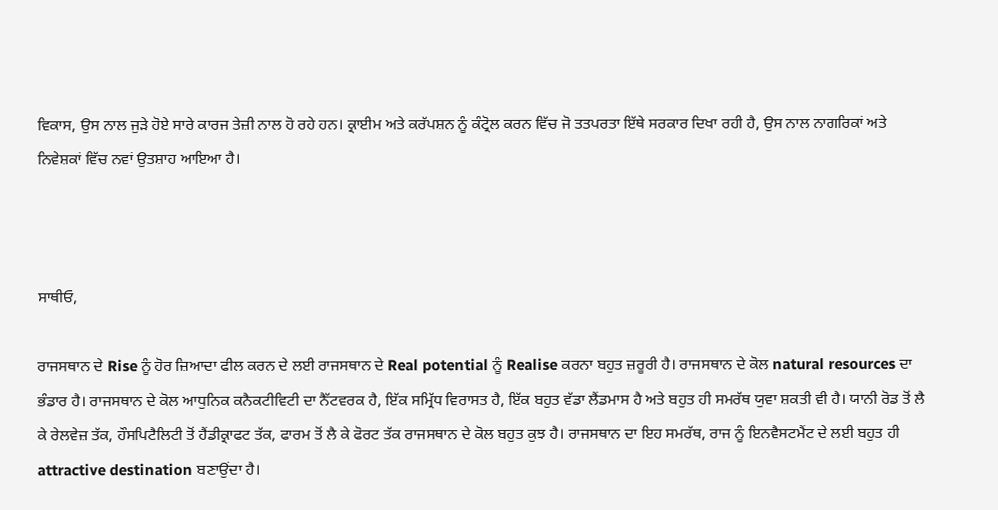ਵਿਕਾਸ, ਉਸ ਨਾਲ ਜੁੜੇ ਹੋਏ ਸਾਰੇ ਕਾਰਜ ਤੇਜ਼ੀ ਨਾਲ ਹੋ ਰਹੇ ਹਨ। ਕ੍ਰਾਈਮ ਅਤੇ ਕਰੱਪਸ਼ਨ ਨੂੰ ਕੰਟ੍ਰੋਲ ਕਰਨ ਵਿੱਚ ਜੋ ਤਤਪਰਤਾ ਇੱਥੇ ਸਰਕਾਰ ਦਿਖਾ ਰਹੀ ਹੈ, ਉਸ ਨਾਲ ਨਾਗਰਿਕਾਂ ਅਤੇ ਨਿਵੇਸ਼ਕਾਂ ਵਿੱਚ ਨਵਾਂ ਉਤਸ਼ਾਹ ਆਇਆ ਹੈ।



ਸਾਥੀਓ,

ਰਾਜਸਥਾਨ ਦੇ Rise ਨੂੰ ਹੋਰ ਜ਼ਿਆਦਾ ਫੀਲ ਕਰਨ ਦੇ ਲਈ ਰਾਜਸਥਾਨ ਦੇ Real potential ਨੂੰ Realise ਕਰਨਾ ਬਹੁਤ ਜ਼ਰੂਰੀ ਹੈ। ਰਾਜਸਥਾਨ ਦੇ ਕੋਲ natural resources ਦਾ ਭੰਡਾਰ ਹੈ। ਰਾਜਸਥਾਨ ਦੇ ਕੋਲ ਆਧੁਨਿਕ ਕਨੈਕਟੀਵਿਟੀ ਦਾ ਨੈੱਟਵਰਕ ਹੈ, ਇੱਕ ਸਮ੍ਰਿੱਧ ਵਿਰਾਸਤ ਹੈ, ਇੱਕ ਬਹੁਤ ਵੱਡਾ ਲੈਂਡਮਾਸ ਹੈ ਅਤੇ ਬਹੁਤ ਹੀ ਸਮਰੱਥ ਯੁਵਾ ਸ਼ਕਤੀ ਵੀ ਹੈ। ਯਾਨੀ ਰੋਡ ਤੋਂ ਲੈ ਕੇ ਰੇਲਵੇਜ਼ ਤੱਕ, ਹੌਸਪਿਟੈਲਿਟੀ ਤੋਂ ਹੈਂਡੀਕ੍ਰਾਫਟ ਤੱਕ, ਫਾਰਮ ਤੋਂ ਲੈ ਕੇ ਫੋਰਟ ਤੱਕ ਰਾਜਸਥਾਨ ਦੇ ਕੋਲ ਬਹੁਤ ਕੁਝ ਹੈ। ਰਾਜਸਥਾਨ ਦਾ ਇਹ ਸਮਰੱਥ, ਰਾਜ ਨੂੰ ਇਨਵੈਸਟਮੈਂਟ ਦੇ ਲਈ ਬਹੁਤ ਹੀ attractive destination ਬਣਾਉਂਦਾ ਹੈ।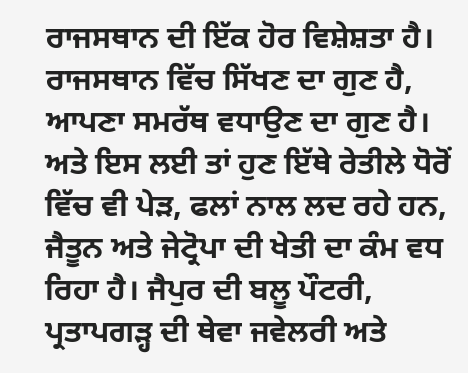ਰਾਜਸਥਾਨ ਦੀ ਇੱਕ ਹੋਰ ਵਿਸ਼ੇਸ਼ਤਾ ਹੈ। ਰਾਜਸਥਾਨ ਵਿੱਚ ਸਿੱਖਣ ਦਾ ਗੁਣ ਹੈ, ਆਪਣਾ ਸਮਰੱਥ ਵਧਾਉਣ ਦਾ ਗੁਣ ਹੈ। ਅਤੇ ਇਸ ਲਈ ਤਾਂ ਹੁਣ ਇੱਥੇ ਰੇਤੀਲੇ ਧੋਰੋਂ ਵਿੱਚ ਵੀ ਪੇੜ, ਫਲਾਂ ਨਾਲ ਲਦ ਰਹੇ ਹਨ, ਜੈਤੂਨ ਅਤੇ ਜੇਟ੍ਰੋਪਾ ਦੀ ਖੇਤੀ ਦਾ ਕੰਮ ਵਧ ਰਿਹਾ ਹੈ। ਜੈਪੁਰ ਦੀ ਬਲੂ ਪੌਟਰੀ, ਪ੍ਰਤਾਪਗੜ੍ਹ ਦੀ ਥੇਵਾ ਜਵੇਲਰੀ ਅਤੇ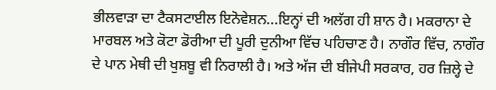ਭੀਲਵਾੜਾ ਦਾ ਟੈਕਸਟਾਈਲ ਇਨੋਵੇਸ਼ਨ...ਇਨ੍ਹਾਂ ਦੀ ਅਲੱਗ ਹੀ ਸ਼ਾਨ ਹੈ। ਮਕਰਾਨਾ ਦੇ ਮਾਰਬਲ ਅਤੇ ਕੋਟਾ ਡੋਰੀਆ ਦੀ ਪੂਰੀ ਦੁਨੀਆ ਵਿੱਚ ਪਹਿਚਾਣ ਹੈ। ਨਾਗੌਰ ਵਿੱਚ, ਨਾਗੌਰ ਦੇ ਪਾਨ ਮੇਥੀ ਦੀ ਖੁਸ਼ਬੂ ਵੀ ਨਿਰਾਲੀ ਹੈ। ਅਤੇ ਅੱਜ ਦੀ ਬੀਜੇਪੀ ਸਰਕਾਰ, ਹਰ ਜ਼ਿਲ੍ਹੇ ਦੇ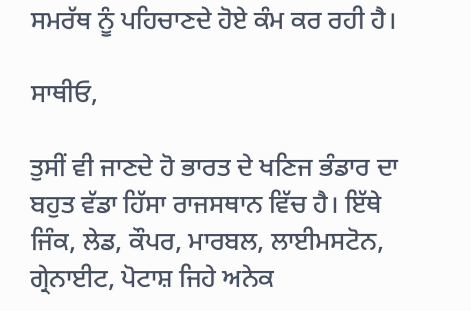ਸਮਰੱਥ ਨੂੰ ਪਹਿਚਾਣਦੇ ਹੋਏ ਕੰਮ ਕਰ ਰਹੀ ਹੈ।

ਸਾਥੀਓ,

ਤੁਸੀਂ ਵੀ ਜਾਣਦੇ ਹੋ ਭਾਰਤ ਦੇ ਖਣਿਜ ਭੰਡਾਰ ਦਾ ਬਹੁਤ ਵੱਡਾ ਹਿੱਸਾ ਰਾਜਸਥਾਨ ਵਿੱਚ ਹੈ। ਇੱਥੇ ਜਿੰਕ, ਲੇਡ, ਕੌਪਰ, ਮਾਰਬਲ, ਲਾਈਮਸਟੋਨ, ਗ੍ਰੇਨਾਈਟ, ਪੋਟਾਸ਼ ਜਿਹੇ ਅਨੇਕ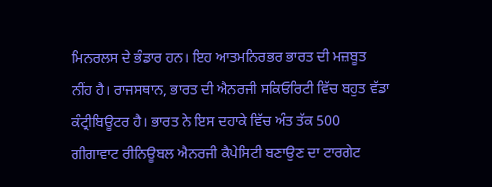ਮਿਨਰਲਸ ਦੇ ਭੰਡਾਰ ਹਨ। ਇਹ ਆਤਮਨਿਰਭਰ ਭਾਰਤ ਦੀ ਮਜ਼ਬੂਤ ਨੀਂਹ ਹੈ। ਰਾਜਸਥਾਨ, ਭਾਰਤ ਦੀ ਐਨਰਜੀ ਸਕਿਓਰਿਟੀ ਵਿੱਚ ਬਹੁਤ ਵੱਡਾ ਕੰਟ੍ਰੀਬਿਊਟਰ ਹੈ। ਭਾਰਤ ਨੇ ਇਸ ਦਹਾਕੇ ਵਿੱਚ ਅੰਤ ਤੱਕ 500 ਗੀਗਾਵਾਟ ਰੀਨਿਊਬਲ ਐਨਰਜੀ ਕੈਪੇਸਿਟੀ ਬਣਾਉਣ ਦਾ ਟਾਰਗੇਟ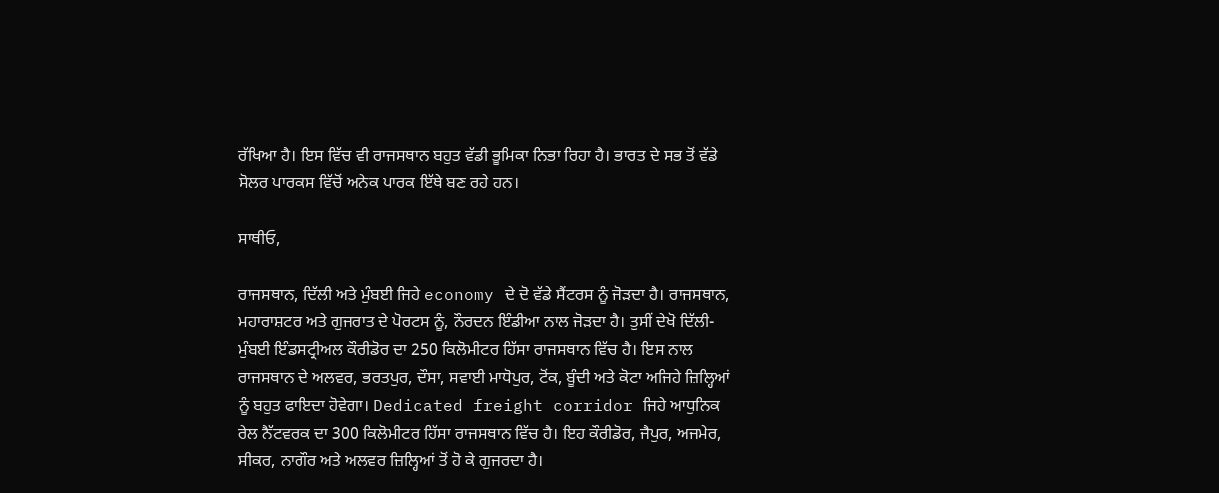ਰੱਖਿਆ ਹੈ। ਇਸ ਵਿੱਚ ਵੀ ਰਾਜਸਥਾਨ ਬਹੁਤ ਵੱਡੀ ਭੂਮਿਕਾ ਨਿਭਾ ਰਿਹਾ ਹੈ। ਭਾਰਤ ਦੇ ਸਭ ਤੋਂ ਵੱਡੇ ਸੋਲਰ ਪਾਰਕਸ ਵਿੱਚੋਂ ਅਨੇਕ ਪਾਰਕ ਇੱਥੇ ਬਣ ਰਹੇ ਹਨ।

ਸਾਥੀਓ,

ਰਾਜਸਥਾਨ, ਦਿੱਲੀ ਅਤੇ ਮੁੰਬਈ ਜਿਹੇ economy ਦੇ ਦੋ ਵੱਡੇ ਸੈਂਟਰਸ ਨੂੰ ਜੋੜਦਾ ਹੈ। ਰਾਜਸਥਾਨ, ਮਹਾਰਾਸ਼ਟਰ ਅਤੇ ਗੁਜਰਾਤ ਦੇ ਪੋਰਟਸ ਨੂੰ, ਨੌਰਦਨ ਇੰਡੀਆ ਨਾਲ ਜੋੜਦਾ ਹੈ। ਤੁਸੀਂ ਦੇਖੋ ਦਿੱਲੀ-ਮੁੰਬਈ ਇੰਡਸਟ੍ਰੀਅਲ ਕੌਰੀਡੋਰ ਦਾ 250 ਕਿਲੋਮੀਟਰ ਹਿੱਸਾ ਰਾਜਸਥਾਨ ਵਿੱਚ ਹੈ। ਇਸ ਨਾਲ ਰਾਜਸਥਾਨ ਦੇ ਅਲਵਰ, ਭਰਤਪੁਰ, ਦੌਸਾ, ਸਵਾਈ ਮਾਧੋਪੁਰ, ਟੋਂਕ, ਬੂੰਦੀ ਅਤੇ ਕੋਟਾ ਅਜਿਹੇ ਜ਼ਿਲ੍ਹਿਆਂ ਨੂੰ ਬਹੁਤ ਫਾਇਦਾ ਹੋਵੇਗਾ। Dedicated freight corridor ਜਿਹੇ ਆਧੁਨਿਕ ਰੇਲ ਨੈੱਟਵਰਕ ਦਾ 300 ਕਿਲੋਮੀਟਰ ਹਿੱਸਾ ਰਾਜਸਥਾਨ ਵਿੱਚ ਹੈ। ਇਹ ਕੌਰੀਡੋਰ, ਜੈਪੁਰ, ਅਜਮੇਰ, ਸੀਕਰ, ਨਾਗੌਰ ਅਤੇ ਅਲਵਰ ਜ਼ਿਲ੍ਹਿਆਂ ਤੋਂ ਹੋ ਕੇ ਗੁਜਰਦਾ ਹੈ।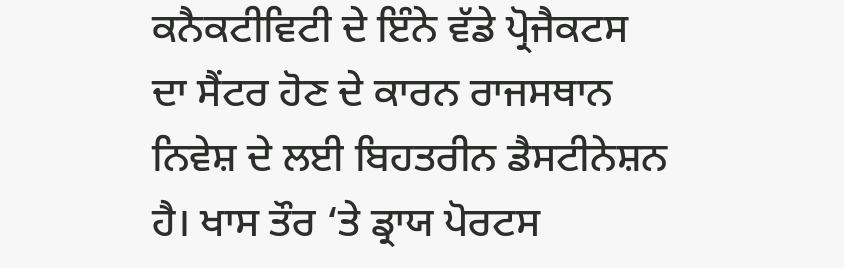ਕਨੈਕਟੀਵਿਟੀ ਦੇ ਇੰਨੇ ਵੱਡੇ ਪ੍ਰੋਜੈਕਟਸ ਦਾ ਸੈਂਟਰ ਹੋਣ ਦੇ ਕਾਰਨ ਰਾਜਸਥਾਨ ਨਿਵੇਸ਼ ਦੇ ਲਈ ਬਿਹਤਰੀਨ ਡੈਸਟੀਨੇਸ਼ਨ ਹੈ। ਖਾਸ ਤੌਰ ‘ਤੇ ਡ੍ਰਾਯ ਪੋਰਟਸ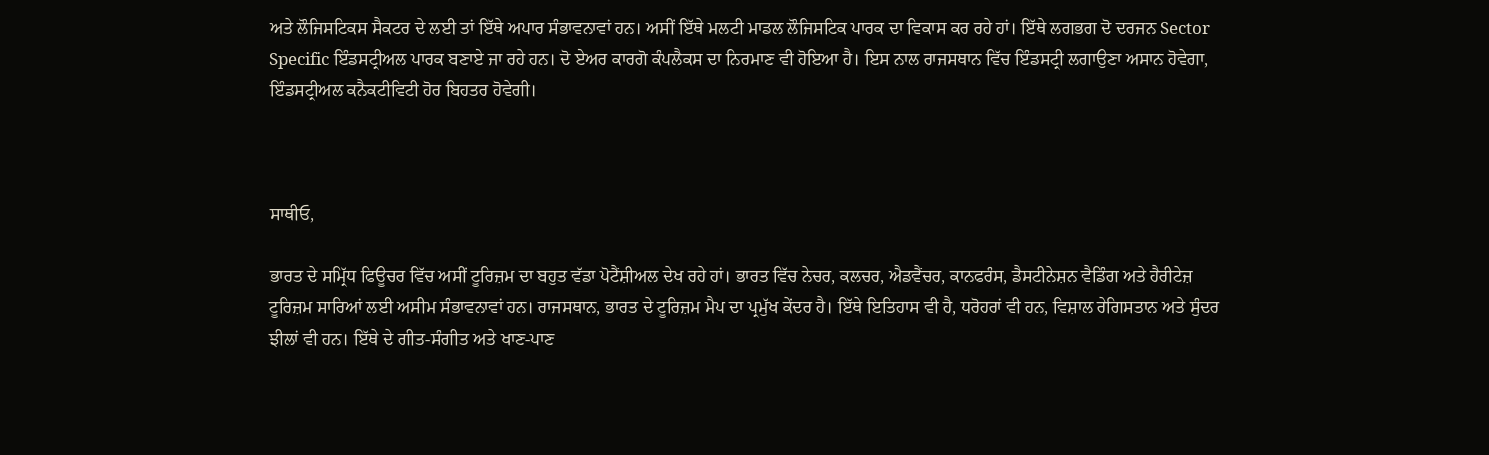ਅਤੇ ਲੌਜਿਸਟਿਕਸ ਸੈਕਟਰ ਦੇ ਲਈ ਤਾਂ ਇੱਥੇ ਅਪਾਰ ਸੰਭਾਵਨਾਵਾਂ ਹਨ। ਅਸੀਂ ਇੱਥੇ ਮਲਟੀ ਮਾਡਲ ਲੌਜਿਸਟਿਕ ਪਾਰਕ ਦਾ ਵਿਕਾਸ ਕਰ ਰਹੇ ਹਾਂ। ਇੱਥੇ ਲਗਭਗ ਦੋ ਦਰਜਨ Sector Specific ਇੰਡਸਟ੍ਰੀਅਲ ਪਾਰਕ ਬਣਾਏ ਜਾ ਰਹੇ ਹਨ। ਦੋ ਏਅਰ ਕਾਰਗੋ ਕੰਪਲੈਕਸ ਦਾ ਨਿਰਮਾਣ ਵੀ ਹੋਇਆ ਹੈ। ਇਸ ਨਾਲ ਰਾਜਸਥਾਨ ਵਿੱਚ ਇੰਡਸਟ੍ਰੀ ਲਗਾਉਣਾ ਅਸਾਨ ਹੋਵੇਗਾ, ਇੰਡਸਟ੍ਰੀਅਲ ਕਨੈਕਟੀਵਿਟੀ ਹੋਰ ਬਿਹਤਰ ਹੋਵੇਗੀ।



ਸਾਥੀਓ,

ਭਾਰਤ ਦੇ ਸਮ੍ਰਿੱਧ ਫਿਊਚਰ ਵਿੱਚ ਅਸੀਂ ਟੂਰਿਜ਼ਮ ਦਾ ਬਹੁਤ ਵੱਡਾ ਪੋਟੈਂਸ਼ੀਅਲ ਦੇਖ ਰਹੇ ਹਾਂ। ਭਾਰਤ ਵਿੱਚ ਨੇਚਰ, ਕਲਚਰ, ਐਡਵੈਂਚਰ, ਕਾਨਫਰੰਸ, ਡੈਸਟੀਨੇਸ਼ਨ ਵੈਡਿੰਗ ਅਤੇ ਹੈਰੀਟੇਜ਼ ਟੂਰਿਜ਼ਮ ਸਾਰਿਆਂ ਲਈ ਅਸੀਮ ਸੰਭਾਵਨਾਵਾਂ ਹਨ। ਰਾਜਸਥਾਨ, ਭਾਰਤ ਦੇ ਟੂਰਿਜ਼ਮ ਮੈਪ ਦਾ ਪ੍ਰਮੁੱਖ ਕੇਂਦਰ ਹੈ। ਇੱਥੇ ਇਤਿਹਾਸ ਵੀ ਹੈ, ਧਰੋਹਰਾਂ ਵੀ ਹਨ, ਵਿਸ਼ਾਲ ਰੇਗਿਸਤਾਨ ਅਤੇ ਸੁੰਦਰ ਝੀਲਾਂ ਵੀ ਹਨ। ਇੱਥੇ ਦੇ ਗੀਤ-ਸੰਗੀਤ ਅਤੇ ਖਾਣ-ਪਾਣ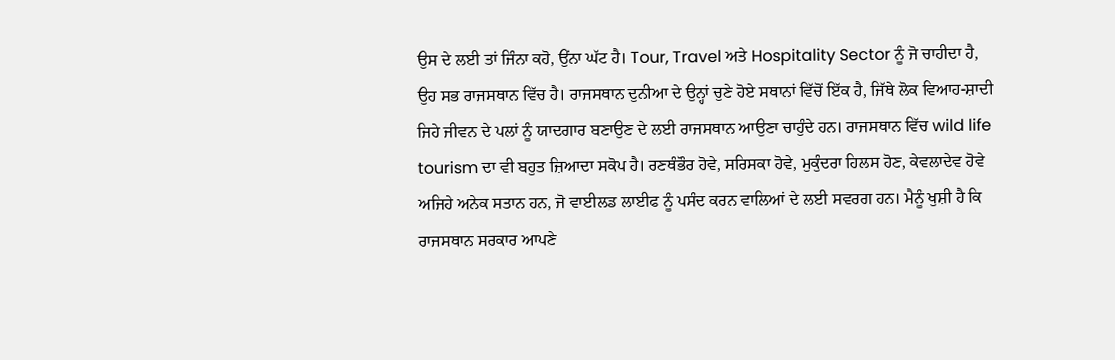ਉਸ ਦੇ ਲਈ ਤਾਂ ਜਿੰਨਾ ਕਹੋ, ਉਂਨਾ ਘੱਟ ਹੈ। Tour, Travel ਅਤੇ Hospitality Sector ਨੂੰ ਜੋ ਚਾਹੀਦਾ ਹੈ, ਉਹ ਸਭ ਰਾਜਸਥਾਨ ਵਿੱਚ ਹੈ। ਰਾਜਸਥਾਨ ਦੁਨੀਆ ਦੇ ਉਨ੍ਹਾਂ ਚੁਣੇ ਹੋਏ ਸਥਾਨਾਂ ਵਿੱਚੋਂ ਇੱਕ ਹੈ, ਜਿੱਥੇ ਲੋਕ ਵਿਆਹ-ਸ਼ਾਦੀ ਜਿਹੇ ਜੀਵਨ ਦੇ ਪਲਾਂ ਨੂੰ ਯਾਦਗਾਰ ਬਣਾਉਣ ਦੇ ਲਈ ਰਾਜਸਥਾਨ ਆਉਣਾ ਚਾਹੁੰਦੇ ਹਨ। ਰਾਜਸਥਾਨ ਵਿੱਚ wild life tourism ਦਾ ਵੀ ਬਹੁਤ ਜ਼ਿਆਦਾ ਸਕੋਪ ਹੈ। ਰਣਥੰਭੌਰ ਹੋਵੇ, ਸਰਿਸਕਾ ਹੋਵੇ, ਮੁਕੁੰਦਰਾ ਹਿਲਸ ਹੋਣ, ਕੇਵਲਾਦੇਵ ਹੋਵੇ ਅਜਿਹੇ ਅਨੇਕ ਸਤਾਨ ਹਨ, ਜੋ ਵਾਈਲਡ ਲਾਈਫ ਨੂੰ ਪਸੰਦ ਕਰਨ ਵਾਲਿਆਂ ਦੇ ਲਈ ਸਵਰਗ ਹਨ। ਮੈਨੂੰ ਖੁਸ਼ੀ ਹੈ ਕਿ ਰਾਜਸਥਾਨ ਸਰਕਾਰ ਆਪਣੇ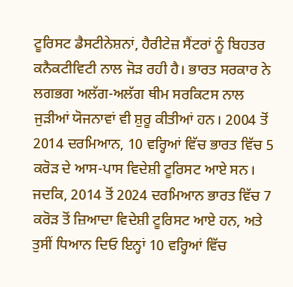ਟੂਰਿਸਟ ਡੈਸਟੀਨੇਸ਼ਨਾਂ, ਹੈਰੀਟੇਜ਼ ਸੈਂਟਰਾਂ ਨੂੰ ਬਿਹਤਰ ਕਨੈਕਟੀਵਿਟੀ ਨਾਲ ਜੋੜ ਰਹੀ ਹੈ। ਭਾਰਤ ਸਰਕਾਰ ਨੇ ਲਗਭਗ ਅਲੱਗ-ਅਲੱਗ ਥੀਮ ਸਰਕਿਟਸ ਨਾਲ ਜੁੜੀਆਂ ਯੋਜਨਾਵਾਂ ਵੀ ਸ਼ੁਰੂ ਕੀਤੀਆਂ ਹਨ। 2004 ਤੋਂ 2014 ਦਰਮਿਆਨ, 10 ਵਰ੍ਹਿਆਂ ਵਿੱਚ ਭਾਰਤ ਵਿੱਚ 5 ਕਰੋੜ ਦੇ ਆਸ-ਪਾਸ ਵਿਦੇਸ਼ੀ ਟੂਰਿਸਟ ਆਏ ਸਨ। ਜਦਕਿ, 2014 ਤੋਂ 2024 ਦਰਮਿਆਨ ਭਾਰਤ ਵਿੱਚ 7 ਕਰੋੜ ਤੋਂ ਜ਼ਿਆਦਾ ਵਿਦੇਸ਼ੀ ਟੂਰਿਸਟ ਆਏ ਹਨ, ਅਤੇ ਤੁਸੀਂ ਧਿਆਨ ਦਿਓ ਇਨ੍ਹਾਂ 10 ਵਰ੍ਹਿਆਂ ਵਿੱਚ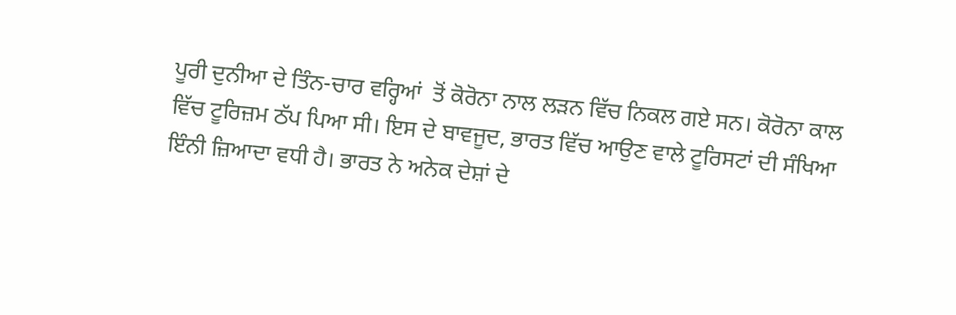ਪੂਰੀ ਦੁਨੀਆ ਦੇ ਤਿੰਨ-ਚਾਰ ਵਰ੍ਹਿਆਂ  ਤੋਂ ਕੋਰੋਨਾ ਨਾਲ ਲੜਨ ਵਿੱਚ ਨਿਕਲ ਗਏ ਸਨ। ਕੋਰੋਨਾ ਕਾਲ ਵਿੱਚ ਟੂਰਿਜ਼ਮ ਠੱਪ ਪਿਆ ਸੀ। ਇਸ ਦੇ ਬਾਵਜੂਦ, ਭਾਰਤ ਵਿੱਚ ਆਉਣ ਵਾਲੇ ਟੂਰਿਸਟਾਂ ਦੀ ਸੰਖਿਆ ਇੰਨੀ ਜ਼ਿਆਦਾ ਵਧੀ ਹੈ। ਭਾਰਤ ਨੇ ਅਨੇਕ ਦੇਸ਼ਾਂ ਦੇ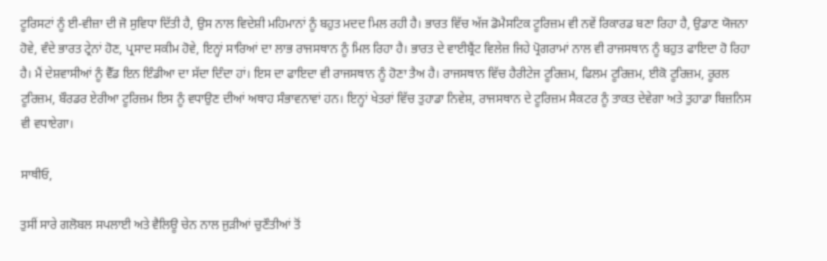ਟੂਰਿਸਟਾਂ ਨੂੰ ਈ-ਵੀਜ਼ਾ ਦੀ ਜੋ ਸੁਵਿਧਾ ਦਿੱਤੀ ਹੈ, ਉਸ ਨਾਲ ਵਿਦੇਸ਼ੀ ਮਹਿਮਾਨਾਂ ਨੂੰ ਬਹੁਤ ਮਦਦ ਮਿਲ ਰਹੀ ਹੈ। ਭਾਰਤ ਵਿੱਚ ਅੱਜ ਡੋਮੈਸਟਿਕ ਟੂਰਿਜ਼ਮ ਵੀ ਨਵੇਂ ਰਿਕਾਰਡ ਬਣਾ ਰਿਹਾ ਹੈ, ਉਡਾਣ ਯੋਜਨਾ ਹੋਵੇ, ਵੰਦੇ ਭਾਰਤ ਟ੍ਰੇਨਾਂ ਹੋਣ, ਪ੍ਰਸਾਦ ਸਕੀਮ ਹੋਵੇ, ਇਨ੍ਹਾਂ ਸਾਰਿਆਂ ਦਾ ਲਾਭ ਰਾਜਸਥਾਨ ਨੂੰ ਮਿਲ ਰਿਹਾ ਹੈ। ਭਾਰਤ ਦੇ ਵਾਈਬ੍ਰੈਂਟ ਵਿਲੇਜ਼ ਜਿਹੇ ਪ੍ਰੋਗਰਾਮਾਂ ਨਾਲ ਵੀ ਰਾਜਸਥਾਨ ਨੂੰ ਬਹੁਤ ਫਾਇਦਾ ਹੋ ਰਿਹਾ ਹੈ। ਮੈਂ ਦੇਸ਼ਵਾਸੀਆਂ ਨੂੰ ਵੈੱਡ ਇਨ ਇੰਡੀਆ ਦਾ ਸੱਦਾ ਦਿੰਦਾ ਹਾਂ। ਇਸ ਦਾ ਫਾਇਦਾ ਵੀ ਰਾਜਸਥਾਨ ਨੂੰ ਹੋਣਾ ਤੈਅ ਹੈ। ਰਾਜਸਥਾਨ ਵਿੱਚ ਹੈਰੀਟੇਜ ਟੂਰਿਜ਼ਮ, ਫਿਲਮ ਟੂਰਿਜ਼ਮ, ਈਕੋ ਟੂਰਿਜ਼ਮ, ਰੂਰਲ ਟੂਰਿਜ਼ਮ, ਬੌਰਡਰ ਏਰੀਆ ਟੂਰਿਜ਼ਮ ਇਸ ਨੂੰ ਵਧਾਉਣ ਦੀਆਂ ਅਥਾਹ ਸੰਭਾਵਨਾਵਾਂ ਹਨ। ਇਨ੍ਹਾਂ ਖੇਤਰਾਂ ਵਿੱਚ ਤੁਹਾਡਾ ਨਿਵੇਸ਼, ਰਾਜਸਥਾਨ ਦੇ ਟੂਰਿਜ਼ਮ ਸੈਕਟਰ ਨੂੰ ਤਾਕਤ ਦੇਵੇਗਾ ਅਤੇ ਤੁਹਾਡਾ ਬਿਜ਼ਨਿਸ ਵੀ ਵਧਾਏਗਾ।

ਸਾਥੀਓ,

ਤੁਸੀਂ ਸਾਰੇ ਗਲੋਬਲ ਸਪਲਾਈ ਅਤੇ ਵੈਲਿਊ ਚੇਨ ਨਾਲ ਜੁੜੀਆਂ ਚੁਣੌਤੀਆਂ ਤੋਂ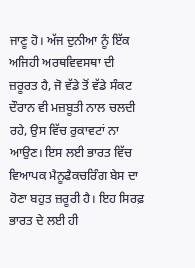ਜਾਣੂ ਹੋ। ਅੱਜ ਦੁਨੀਆ ਨੂੰ ਇੱਕ ਅਜਿਹੀ ਅਰਥਵਿਵਸਥਾ ਦੀ ਜ਼ਰੂਰਤ ਹੈ, ਜੋ ਵੱਡੇ ਤੋਂ ਵੱਡੇ ਸੰਕਟ ਦੌਰਾਨ ਵੀ ਮਜ਼ਬੂਤੀ ਨਾਲ ਚਲਦੀ ਰਹੇ, ਉਸ ਵਿੱਚ ਰੁਕਾਵਟਾਂ ਨਾ ਆਉਣ। ਇਸ ਲਈ ਭਾਰਤ ਵਿੱਚ ਵਿਆਪਕ ਮੈਨੂਫੈਕਚਰਿੰਗ ਬੇਸ ਦਾ ਹੋਣਾ ਬਹੁਤ ਜ਼ਰੂਰੀ ਹੈ। ਇਹ ਸਿਰਫ਼ ਭਾਰਤ ਦੇ ਲਈ ਹੀ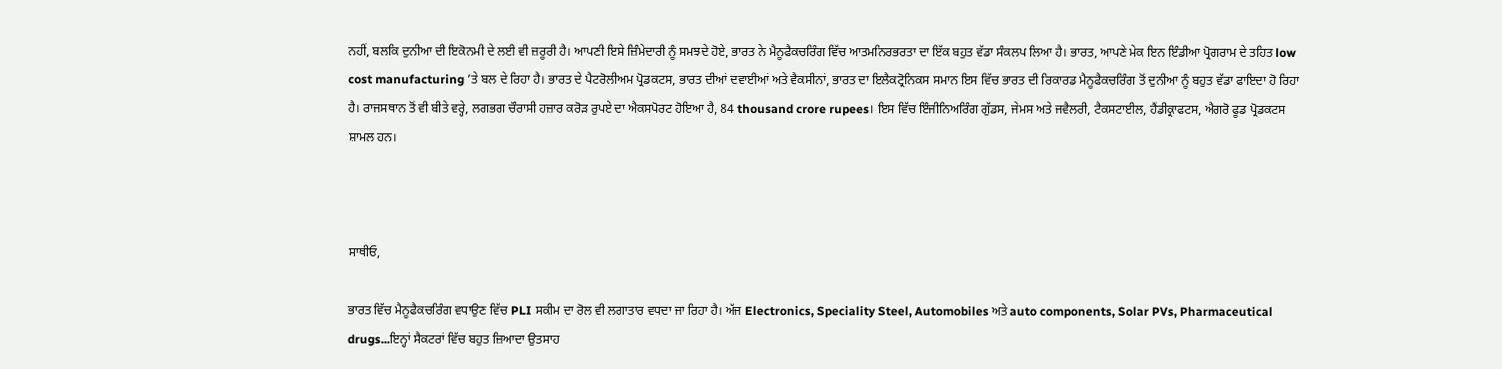ਨਹੀਂ, ਬਲਕਿ ਦੁਨੀਆ ਦੀ ਇਕੋਨਮੀ ਦੇ ਲਈ ਵੀ ਜ਼ਰੂਰੀ ਹੈ। ਆਪਣੀ ਇਸੇ ਜ਼ਿੰਮੇਦਾਰੀ ਨੂੰ ਸਮਝਦੇ ਹੋਏ, ਭਾਰਤ ਨੇ ਮੈਨੂਫੈਕਚਰਿੰਗ ਵਿੱਚ ਆਤਮਨਿਰਭਰਤਾ ਦਾ ਇੱਕ ਬਹੁਤ ਵੱਡਾ ਸੰਕਲਪ ਲਿਆ ਹੈ। ਭਾਰਤ, ਆਪਣੇ ਮੇਕ ਇਨ ਇੰਡੀਆ ਪ੍ਰੋਗਰਾਮ ਦੇ ਤਹਿਤ low cost manufacturing ’ਤੇ ਬਲ ਦੇ ਰਿਹਾ ਹੈ। ਭਾਰਤ ਦੇ ਪੈਟਰੋਲੀਅਮ ਪ੍ਰੋਡਕਟਸ, ਭਾਰਤ ਦੀਆਂ ਦਵਾਈਆਂ ਅਤੇ ਵੈਕਸੀਨਾਂ, ਭਾਰਤ ਦਾ ਇਲੈਕਟ੍ਰੋਨਿਕਸ ਸਮਾਨ ਇਸ ਵਿੱਚ ਭਾਰਤ ਦੀ ਰਿਕਾਰਡ ਮੈਨੂਫੈਕਚਰਿੰਗ ਤੋਂ ਦੁਨੀਆ ਨੂੰ ਬਹੁਤ ਵੱਡਾ ਫਾਇਦਾ ਹੋ ਰਿਹਾ ਹੈ। ਰਾਜਸਥਾਨ ਤੋਂ ਵੀ ਬੀਤੇ ਵਰ੍ਹੇ, ਲਗਭਗ ਚੌਰਾਸੀ ਹਜ਼ਾਰ ਕਰੋੜ ਰੁਪਏ ਦਾ ਐਕਸਪੋਰਟ ਹੋਇਆ ਹੈ, 84 thousand crore rupees। ਇਸ ਵਿੱਚ ਇੰਜੀਨਿਅਰਿੰਗ ਗੁੱਡਸ, ਜੇਮਸ ਅਤੇ ਜਵੈਲਰੀ, ਟੈਕਸਟਾਈਲ, ਹੈਂਡੀਕ੍ਰਾਫਟਸ, ਐਗਰੋ ਫੂਡ ਪ੍ਰੋਡਕਟਸ ਸ਼ਾਮਲ ਹਨ।



ਸਾਥੀਓ,

ਭਾਰਤ ਵਿੱਚ ਮੈਨੂਫੈਕਚਰਿੰਗ ਵਧਾਉਣ ਵਿੱਚ PLI ਸਕੀਮ ਦਾ ਰੋਲ ਵੀ ਲਗਾਤਾਰ ਵਧਦਾ ਜਾ ਰਿਹਾ ਹੈ। ਅੱਜ Electronics, Speciality Steel, Automobiles ਅਤੇ auto components, Solar PVs, Pharmaceutical drugs...ਇਨ੍ਹਾਂ ਸੈਕਟਰਾਂ ਵਿੱਚ ਬਹੁਤ ਜ਼ਿਆਦਾ ਉਤਸਾਹ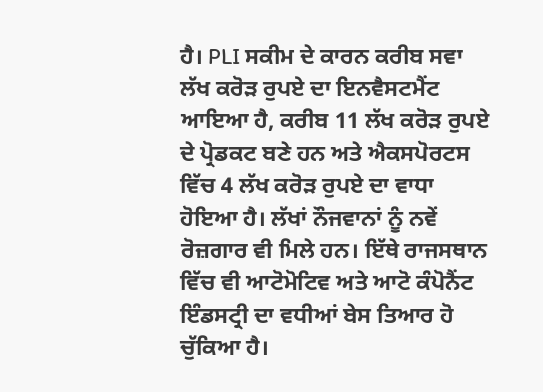ਹੈ। PLI ਸਕੀਮ ਦੇ ਕਾਰਨ ਕਰੀਬ ਸਵਾ ਲੱਖ ਕਰੋੜ ਰੁਪਏ ਦਾ ਇਨਵੈਸਟਮੈਂਟ ਆਇਆ ਹੈ, ਕਰੀਬ 11 ਲੱਖ ਕਰੋੜ ਰੁਪਏ ਦੇ ਪ੍ਰੋਡਕਟ ਬਣੇ ਹਨ ਅਤੇ ਐਕਸਪੋਰਟਸ ਵਿੱਚ 4 ਲੱਖ ਕਰੋੜ ਰੁਪਏ ਦਾ ਵਾਧਾ ਹੋਇਆ ਹੈ। ਲੱਖਾਂ ਨੌਜਵਾਨਾਂ ਨੂੰ ਨਵੇਂ ਰੋਜ਼ਗਾਰ ਵੀ ਮਿਲੇ ਹਨ। ਇੱਥੇ ਰਾਜਸਥਾਨ ਵਿੱਚ ਵੀ ਆਟੋਮੋਟਿਵ ਅਤੇ ਆਟੋ ਕੰਪੋਨੈਂਟ ਇੰਡਸਟ੍ਰੀ ਦਾ ਵਧੀਆਂ ਬੇਸ ਤਿਆਰ ਹੋ ਚੁੱਕਿਆ ਹੈ।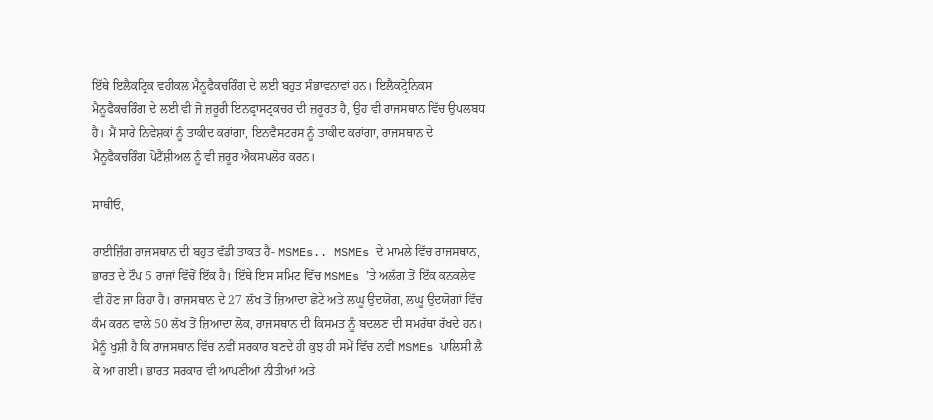ਇੱਥੇ ਇਲੈਕਟ੍ਰਿਕ ਵਹੀਕਲ ਮੈਨੂਫੈਕਚਰਿੰਗ ਦੇ ਲਈ ਬਹੁਤ ਸੰਭਾਵਨਾਵਾਂ ਹਨ। ਇਲੈਕਟ੍ਰੋਨਿਕਸ ਮੈਨੂਫੈਕਚਰਿੰਗ ਦੇ ਲਈ ਵੀ ਜੋ ਜ਼ਰੂਰੀ ਇਨਫ੍ਰਾਸਟ੍ਰਕਚਰ ਦੀ ਜ਼ਰੂਰਤ ਹੈ, ਉਹ ਵੀ ਰਾਜਸਥਾਨ ਵਿੱਚ ਉਪਲਬਧ ਹੈ। ਮੈਂ ਸਾਰੇ ਨਿਵੇਸ਼ਕਾਂ ਨੂੰ ਤਾਕੀਦ ਕਰਾਂਗਾ, ਇਨਵੈਸਟਰਸ ਨੂੰ ਤਾਕੀਦ ਕਰਾਂਗਾ, ਰਾਜਸਥਾਨ ਦੇ ਮੈਨੂਫੈਕਚਰਿੰਗ ਪੋਟੈਂਸ਼ੀਅਲ ਨੂੰ ਵੀ ਜ਼ਰੂਰ ਐਕਸਪਲੋਰ ਕਰਨ।

ਸਾਥੀਓ,

ਰਾਈਜ਼ਿੰਗ ਰਾਜਸਥਾਨ ਦੀ ਬਹੁਤ ਵੱਡੀ ਤਾਕਤ ਹੈ- MSMEs.. MSMEs ਦੇ ਮਾਮਲੇ ਵਿੱਚ ਰਾਜਸਥਾਨ, ਭਾਰਤ ਦੇ ਟੌਪ 5 ਰਾਜਾਂ ਵਿੱਚੋਂ ਇੱਕ ਹੈ। ਇੱਥੇ ਇਸ ਸਮਿਟ ਵਿੱਚ MSMEs ’ਤੇ ਅਲੱਗ ਤੋਂ ਇੱਕ ਕਨਕਲੇਵ ਵੀ ਹੋਣ ਜਾ ਰਿਹਾ ਹੈ। ਰਾਜਸਥਾਨ ਦੇ 27 ਲੱਖ ਤੋਂ ਜ਼ਿਆਦਾ ਛੋਟੇ ਅਤੇ ਲਘੂ ਉਦਯੋਗ, ਲਘੂ ਉਦਯੋਗਾਂ ਵਿੱਚ ਕੰਮ ਕਰਨ ਵਾਲੇ 50 ਲੱਖ ਤੋਂ ਜ਼ਿਆਦਾ ਲੋਕ, ਰਾਜਸਥਾਨ ਦੀ ਕਿਸਮਤ ਨੂੰ ਬਦਲਣ ਦੀ ਸਮਰੱਥਾ ਰੱਖਦੇ ਹਨ। ਮੈਨੂੰ ਖੁਸ਼ੀ ਹੈ ਕਿ ਰਾਜਸਥਾਨ ਵਿੱਚ ਨਵੀਂ ਸਰਕਾਰ ਬਣਦੇ ਹੀ ਕੁਝ ਹੀ ਸਮੇਂ ਵਿੱਚ ਨਵੀਂ MSMEs ਪਾਲਿਸੀ ਲੈ ਕੇ ਆ ਗਈ। ਭਾਰਤ ਸਰਕਾਰ ਵੀ ਆਪਣੀਆਂ ਨੀਤੀਆਂ ਅਤੇ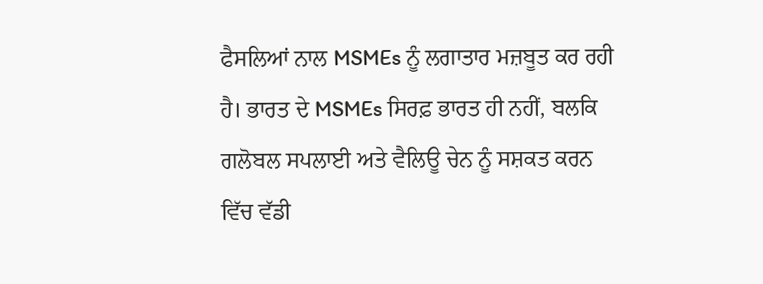ਫੈਸਲਿਆਂ ਨਾਲ MSMEs ਨੂੰ ਲਗਾਤਾਰ ਮਜ਼ਬੂਤ ਕਰ ਰਹੀ ਹੈ। ਭਾਰਤ ਦੇ MSMEs ਸਿਰਫ਼ ਭਾਰਤ ਹੀ ਨਹੀਂ, ਬਲਕਿ ਗਲੋਬਲ ਸਪਲਾਈ ਅਤੇ ਵੈਲਿਊ ਚੇਨ ਨੂੰ ਸਸ਼ਕਤ ਕਰਨ ਵਿੱਚ ਵੱਡੀ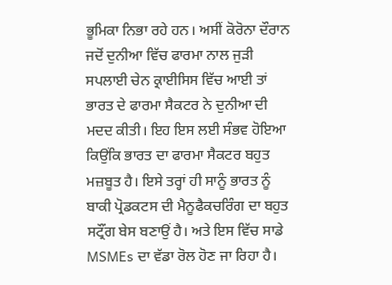ਭੂਮਿਕਾ ਨਿਭਾ ਰਹੇ ਹਨ। ਅਸੀਂ ਕੋਰੋਨਾ ਦੌਰਾਨ ਜਦੋਂ ਦੁਨੀਆ ਵਿੱਚ ਫਾਰਮਾ ਨਾਲ ਜੁੜੀ ਸਪਲਾਈ ਚੇਨ ਕ੍ਰਾਈਸਿਸ ਵਿੱਚ ਆਈ ਤਾਂ ਭਾਰਤ ਦੇ ਫਾਰਮਾ ਸੈਕਟਰ ਨੇ ਦੁਨੀਆ ਦੀ ਮਦਦ ਕੀਤੀ। ਇਹ ਇਸ ਲਈ ਸੰਭਵ ਹੋਇਆ ਕਿਉਂਕਿ ਭਾਰਤ ਦਾ ਫਾਰਮਾ ਸੈਕਟਰ ਬਹੁਤ ਮਜ਼ਬੂਤ ਹੈ। ਇਸੇ ਤਰ੍ਹਾਂ ਹੀ ਸਾਨੂੰ ਭਾਰਤ ਨੂੰ ਬਾਕੀ ਪ੍ਰੋਡਕਟਸ ਦੀ ਮੈਨੂਫੈਕਚਰਿੰਗ ਦਾ ਬਹੁਤ ਸਟ੍ਰੌਂਗ ਬੇਸ ਬਣਾਉਂ ਹੈ। ਅਤੇ ਇਸ ਵਿੱਚ ਸਾਡੇ MSMEs ਦਾ ਵੱਡਾ ਰੋਲ ਹੋਣ ਜਾ ਰਿਹਾ ਹੈ।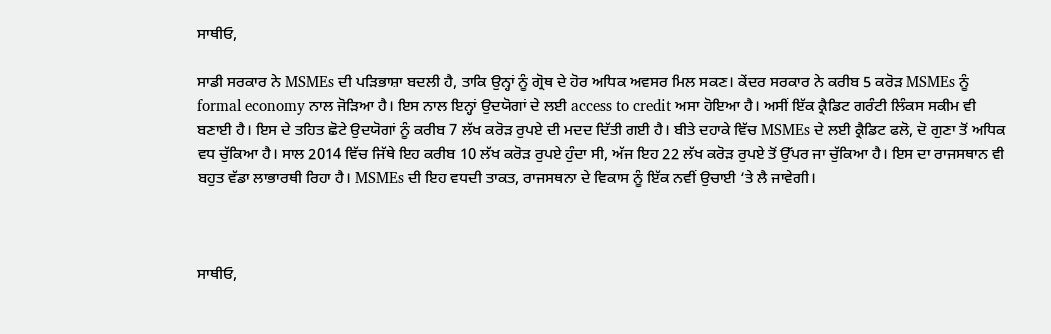ਸਾਥੀਓ,

ਸਾਡੀ ਸਰਕਾਰ ਨੇ MSMEs ਦੀ ਪੜਿਭਾਸ਼ਾ ਬਦਲੀ ਹੈ, ਤਾਕਿ ਉਨ੍ਹਾਂ ਨੂੰ ਗ੍ਰੋਥ ਦੇ ਹੋਰ ਅਧਿਕ ਅਵਸਰ ਮਿਲ ਸਕਣ। ਕੇਂਦਰ ਸਰਕਾਰ ਨੇ ਕਰੀਬ 5 ਕਰੋੜ MSMEs ਨੂੰ formal economy ਨਾਲ ਜੋੜਿਆ ਹੈ। ਇਸ ਨਾਲ ਇਨ੍ਹਾਂ ਉਦਯੋਗਾਂ ਦੇ ਲਈ access to credit ਅਸਾ ਹੋਇਆ ਹੈ। ਅਸੀਂ ਇੱਕ ਕ੍ਰੈਡਿਟ ਗਰੰਟੀ ਲਿੰਕਸ ਸਕੀਮ ਵੀ ਬਣਾਈ ਹੈ। ਇਸ ਦੇ ਤਹਿਤ ਛੋਟੇ ਉਦਯੋਗਾਂ ਨੂੰ ਕਰੀਬ 7 ਲੱਖ ਕਰੋੜ ਰੁਪਏ ਦੀ ਮਦਦ ਦਿੱਤੀ ਗਈ ਹੈ। ਬੀਤੇ ਦਹਾਕੇ ਵਿੱਚ MSMEs ਦੇ ਲਈ ਕ੍ਰੈਡਿਟ ਫਲੋ, ਦੋ ਗੁਣਾ ਤੋਂ ਅਧਿਕ ਵਧ ਚੁੱਕਿਆ ਹੈ। ਸਾਲ 2014 ਵਿੱਚ ਜਿੱਥੇ ਇਹ ਕਰੀਬ 10 ਲੱਖ ਕਰੋੜ ਰੁਪਏ ਹੁੰਦਾ ਸੀ, ਅੱਜ ਇਹ 22 ਲੱਖ ਕਰੋੜ ਰੁਪਏ ਤੋਂ ਉੱਪਰ ਜਾ ਚੁੱਕਿਆ ਹੈ। ਇਸ ਦਾ ਰਾਜਸਥਾਨ ਵੀ ਬਹੁਤ ਵੱਡਾ ਲਾਭਾਰਥੀ ਰਿਹਾ ਹੈ। MSMEs ਦੀ ਇਹ ਵਧਦੀ ਤਾਕਤ, ਰਾਜਸਥਨਾ ਦੇ ਵਿਕਾਸ ਨੂੰ ਇੱਕ ਨਵੀਂ ਉਚਾਈ ‘ਤੇ ਲੈ ਜਾਵੇਗੀ।



ਸਾਥੀਓ,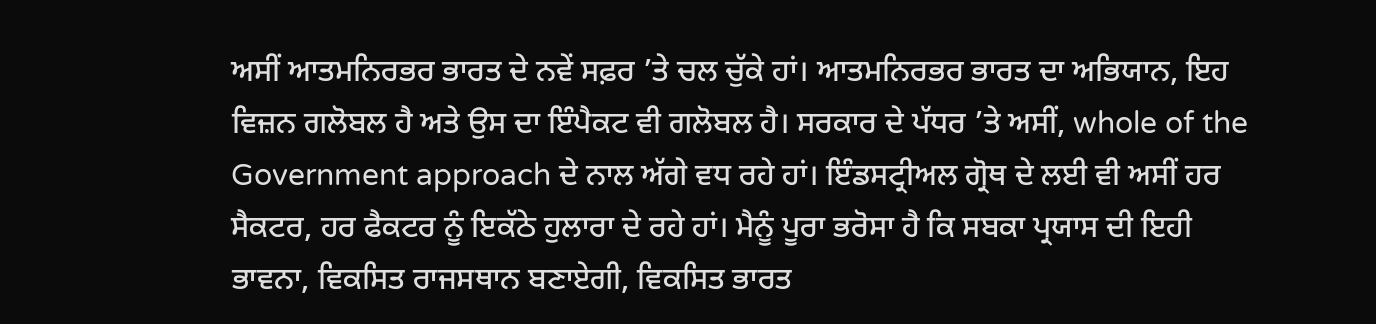ਅਸੀਂ ਆਤਮਨਿਰਭਰ ਭਾਰਤ ਦੇ ਨਵੇਂ ਸਫ਼ਰ ’ਤੇ ਚਲ ਚੁੱਕੇ ਹਾਂ। ਆਤਮਨਿਰਭਰ ਭਾਰਤ ਦਾ ਅਭਿਯਾਨ, ਇਹ ਵਿਜ਼ਨ ਗਲੋਬਲ ਹੈ ਅਤੇ ਉਸ ਦਾ ਇੰਪੈਕਟ ਵੀ ਗਲੋਬਲ ਹੈ। ਸਰਕਾਰ ਦੇ ਪੱਧਰ ’ਤੇ ਅਸੀਂ, whole of the Government approach ਦੇ ਨਾਲ ਅੱਗੇ ਵਧ ਰਹੇ ਹਾਂ। ਇੰਡਸਟ੍ਰੀਅਲ ਗ੍ਰੋਥ ਦੇ ਲਈ ਵੀ ਅਸੀਂ ਹਰ ਸੈਕਟਰ, ਹਰ ਫੈਕਟਰ ਨੂੰ ਇਕੱਠੇ ਹੁਲਾਰਾ ਦੇ ਰਹੇ ਹਾਂ। ਮੈਨੂੰ ਪੂਰਾ ਭਰੋਸਾ ਹੈ ਕਿ ਸਬਕਾ ਪ੍ਰਯਾਸ ਦੀ ਇਹੀ ਭਾਵਨਾ, ਵਿਕਸਿਤ ਰਾਜਸਥਾਨ ਬਣਾਏਗੀ, ਵਿਕਸਿਤ ਭਾਰਤ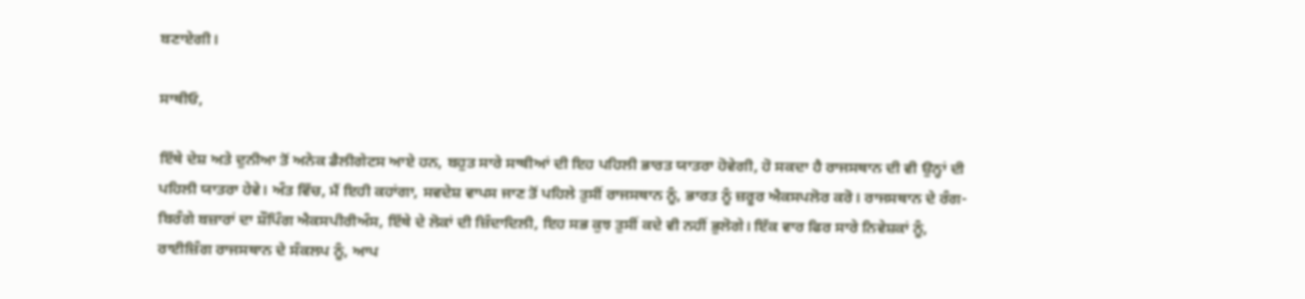ਬਣਾਏਗੀ।

ਸਾਥੀਓ,

ਇੱਥੇ ਦੇਸ਼ ਅਤੇ ਦੁਨੀਆ ਤੋਂ ਅਨੇਕ ਡੈਲੀਗੇਟਸ ਆਏ ਹਨ, ਬਹੁਤ ਸਾਰੇ ਸਾਥੀਆਂ ਦੀ ਇਹ ਪਹਿਲੀ ਭਾਰਤ ਯਾਤਰਾ ਹੋਵੇਗੀ, ਹੋ ਸਕਦਾ ਹੈ ਰਾਜਸਥਾਨ ਦੀ ਵੀ ਉਨ੍ਹਾਂ ਦੀ ਪਹਿਲੀ ਯਾਤਰਾ ਹੇਵੇ। ਅੰਤ ਵਿੱਚ, ਮੈਂ ਇਹੀ ਕਹਾਂਗਾ, ਸਵਦੇਸ਼ ਵਾਪਸ ਜਾਣ ਤੋਂ ਪਹਿਲੇ ਤੁਸੀਂ ਰਾਜਸਥਾਨ ਨੂੰ, ਭਾਰਤ ਨੂੰ ਜ਼ਰੂਰ ਐਕਸਪਲੋਰ ਕਰੋ। ਰਾਜਸਥਾਨ ਦੇ ਰੰਗ-ਬਿਰੰਗੇ ਬਜ਼ਾਰਾਂ ਦਾ ਸ਼ੌਪਿੰਗ ਐਕਸਪੀਰੀਅੰਸ, ਇੱਥੇ ਦੇ ਲੋਕਾਂ ਦੀ ਜ਼ਿੰਦਾਦਿਲੀ, ਇਹ ਸਭ ਕੁਝ ਤੁਸੀਂ ਕਦੇ ਵੀ ਨਹੀਂ ਭੁਲੋਗੇ। ਇੱਕ ਵਾਰ ਫਿਰ ਸਾਰੇ ਨਿਵੇਸ਼ਕਾਂ ਨੂੰ, ਰਾਈਜ਼ਿੰਗ ਰਾਜਸਥਾਨ ਦੇ ਸੰਕਲਪ ਨੂੰ, ਆਪ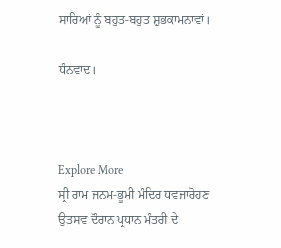ਸਾਰਿਆਂ ਨੂੰ ਬਹੁਤ-ਬਹੁਤ ਸ਼ੁਭਕਾਮਨਾਵਾਂ।

ਧੰਨਵਾਦ।



Explore More
ਸ੍ਰੀ ਰਾਮ ਜਨਮ-ਭੂਮੀ ਮੰਦਿਰ ਧਵਜਾਰੋਹਣ ਉਤਸਵ ਦੌਰਾਨ ਪ੍ਰਧਾਨ ਮੰਤਰੀ ਦੇ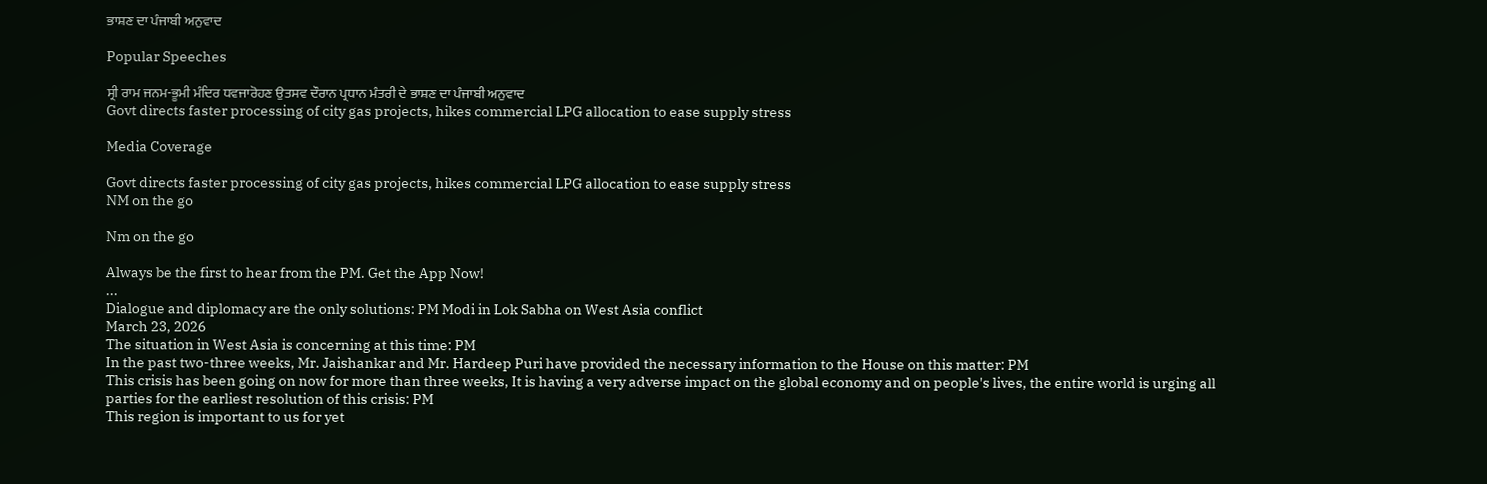ਭਾਸ਼ਣ ਦਾ ਪੰਜਾਬੀ ਅਨੁਵਾਦ

Popular Speeches

ਸ੍ਰੀ ਰਾਮ ਜਨਮ-ਭੂਮੀ ਮੰਦਿਰ ਧਵਜਾਰੋਹਣ ਉਤਸਵ ਦੌਰਾਨ ਪ੍ਰਧਾਨ ਮੰਤਰੀ ਦੇ ਭਾਸ਼ਣ ਦਾ ਪੰਜਾਬੀ ਅਨੁਵਾਦ
Govt directs faster processing of city gas projects, hikes commercial LPG allocation to ease supply stress

Media Coverage

Govt directs faster processing of city gas projects, hikes commercial LPG allocation to ease supply stress
NM on the go

Nm on the go

Always be the first to hear from the PM. Get the App Now!
...
Dialogue and diplomacy are the only solutions: PM Modi in Lok Sabha on West Asia conflict
March 23, 2026
The situation in West Asia is concerning at this time: PM
In the past two-three weeks, Mr. Jaishankar and Mr. Hardeep Puri have provided the necessary information to the House on this matter: PM
This crisis has been going on now for more than three weeks, It is having a very adverse impact on the global economy and on people's lives, the entire world is urging all parties for the earliest resolution of this crisis: PM
This region is important to us for yet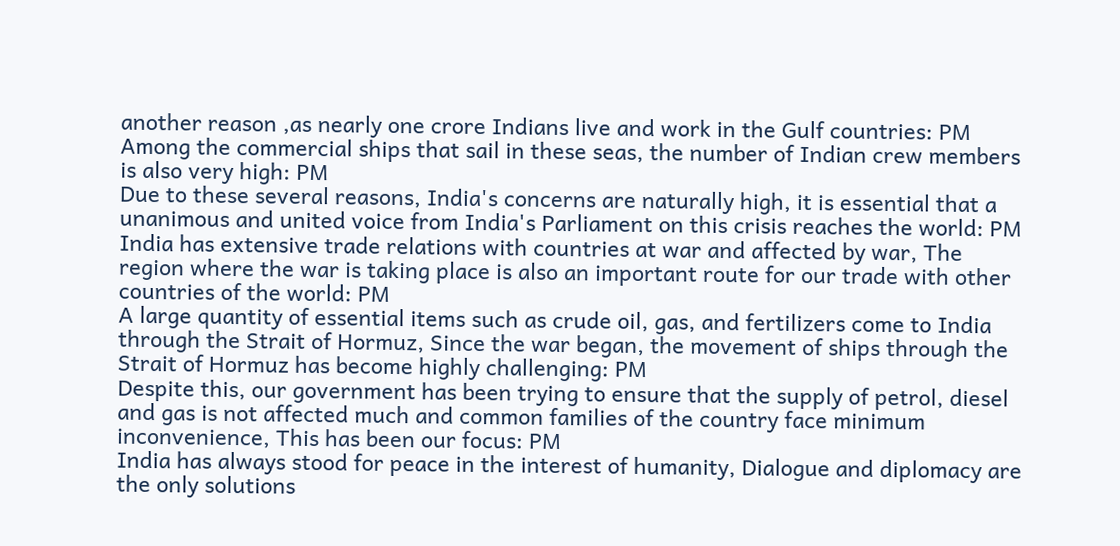another reason ,as nearly one crore Indians live and work in the Gulf countries: PM
Among the commercial ships that sail in these seas, the number of Indian crew members is also very high: PM
Due to these several reasons, India's concerns are naturally high, it is essential that a unanimous and united voice from India's Parliament on this crisis reaches the world: PM
India has extensive trade relations with countries at war and affected by war, The region where the war is taking place is also an important route for our trade with other countries of the world: PM
A large quantity of essential items such as crude oil, gas, and fertilizers come to India through the Strait of Hormuz, Since the war began, the movement of ships through the Strait of Hormuz has become highly challenging: PM
Despite this, our government has been trying to ensure that the supply of petrol, diesel and gas is not affected much and common families of the country face minimum inconvenience, This has been our focus: PM
India has always stood for peace in the interest of humanity, Dialogue and diplomacy are the only solutions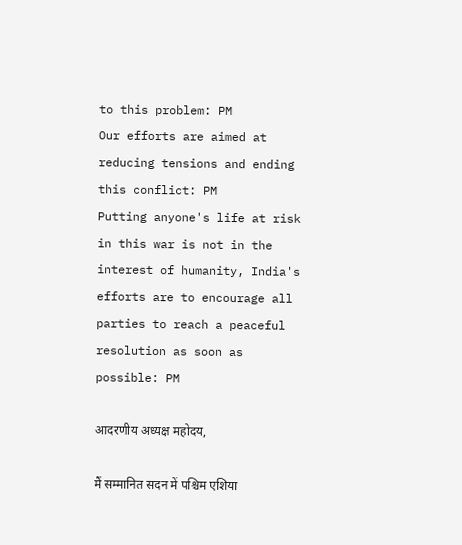to this problem: PM
Our efforts are aimed at reducing tensions and ending this conflict: PM
Putting anyone's life at risk in this war is not in the interest of humanity, India's efforts are to encourage all parties to reach a peaceful resolution as soon as possible: PM

आदरणीय अध्यक्ष महोदय,

मैं सम्मानित सदन में पश्चिम एशिया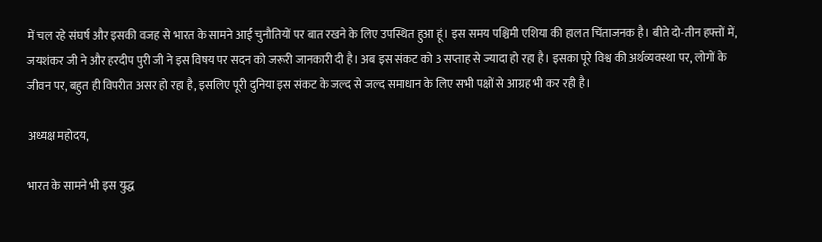में चल रहे संघर्ष और इसकी वजह से भारत के सामने आई चुनौतियों पर बात रखने के लिए उपस्थित हुआ हूं। इस समय पश्चिमी एशिया की हालत चिंताजनक है। बीते दो-तीन हफ्तों में, जयशंकर जी ने और हरदीप पुरी जी ने इस विषय पर सदन को जरूरी जानकारी दी है। अब इस संकट को 3 सप्ताह से ज्यादा हो रहा है। इसका पूरे विश्व की अर्थव्यवस्था पर, लोगों के जीवन पर, बहुत ही विपरीत असर हो रहा है, इसलिए पूरी दुनिया इस संकट के जल्द से जल्द समाधान के लिए सभी पक्षों से आग्रह भी कर रही है।

अध्यक्ष महोदय,

भारत के सामने भी इस युद्ध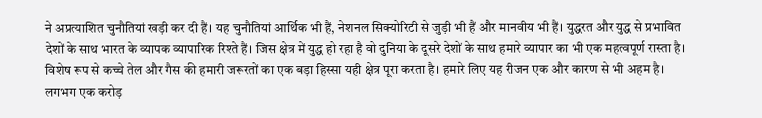ने अप्रत्याशित चुनौतियां खड़ी कर दी हैं। यह चुनौतियां आर्थिक भी हैं, नेशनल सिक्योरिटी से जुड़ी भी हैं और मानवीय भी हैं। युद्धरत और युद्ध से प्रभावित देशों के साथ भारत के व्यापक व्यापारिक रिश्ते हैं। जिस क्षेत्र में युद्ध हो रहा है वो दुनिया के दूसरे देशों के साथ हमारे व्यापार का भी एक महत्वपूर्ण रास्ता है। विशेष रूप से कच्चे तेल और गैस की हमारी जरूरतों का एक बड़ा हिस्सा यही क्षेत्र पूरा करता है। हमारे लिए यह रीजन एक और कारण से भी अहम है। लगभग एक करोड़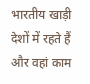भारतीय खाड़ी देशों में रहते हैं और वहां काम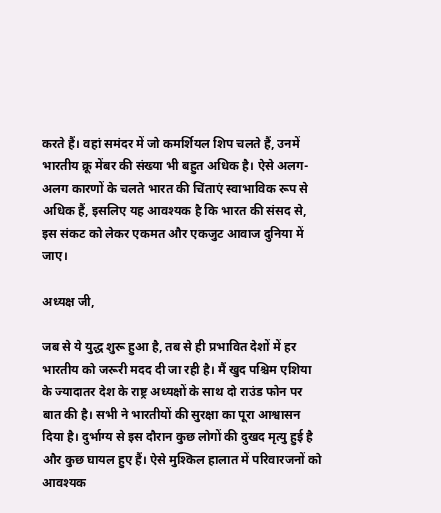करते हैं। वहां समंदर में जो कमर्शियल शिप चलते हैं, उनमें भारतीय क्रू मेंबर की संख्या भी बहुत अधिक है। ऐसे अलग-अलग कारणों के चलते भारत की चिंताएं स्वाभाविक रूप से अधिक हैं, इसलिए यह आवश्यक है कि भारत की संसद से, इस संकट को लेकर एकमत और एकजुट आवाज दुनिया में जाए।

अध्यक्ष जी,

जब से ये युद्ध शुरू हुआ है, तब से ही प्रभावित देशों में हर भारतीय को जरूरी मदद दी जा रही है। मैं खुद पश्चिम एशिया के ज्यादातर देश के राष्ट्र अध्यक्षों के साथ दो राउंड फोन पर बात की है। सभी ने भारतीयों की सुरक्षा का पूरा आश्वासन दिया है। दुर्भाग्य से इस दौरान कुछ लोगों की दुखद मृत्यु हुई है और कुछ घायल हुए हैं। ऐसे मुश्किल हालात में परिवारजनों को आवश्यक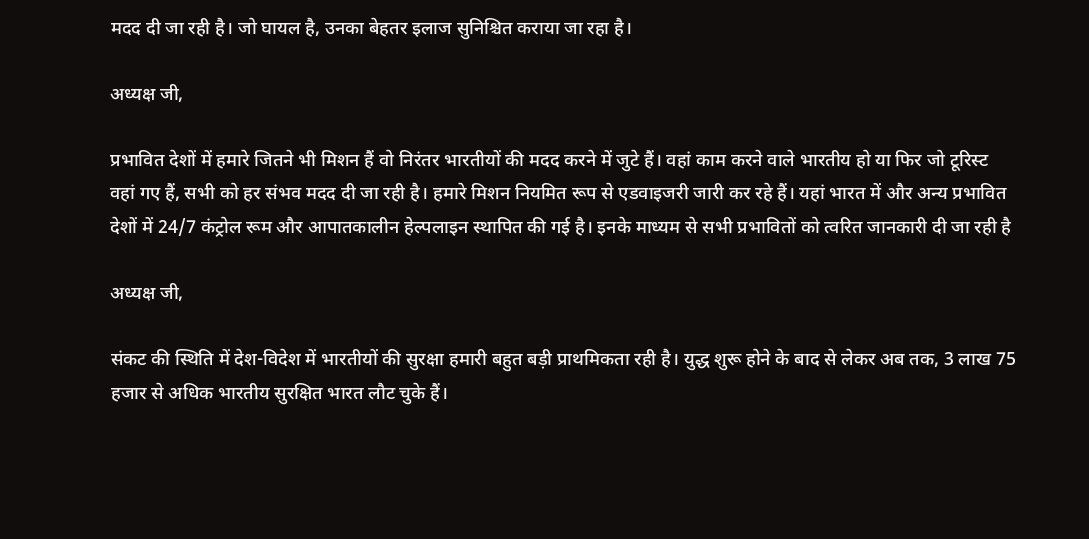मदद दी जा रही है। जो घायल है, उनका बेहतर इलाज सुनिश्चित कराया जा रहा है।

अध्यक्ष जी,

प्रभावित देशों में हमारे जितने भी मिशन हैं वो निरंतर भारतीयों की मदद करने में जुटे हैं। वहां काम करने वाले भारतीय हो या फिर जो टूरिस्ट वहां गए हैं, सभी को हर संभव मदद दी जा रही है। हमारे मिशन नियमित रूप से एडवाइजरी जारी कर रहे हैं। यहां भारत में और अन्य प्रभावित देशों में 24/7 कंट्रोल रूम और आपातकालीन हेल्पलाइन स्थापित की गई है। इनके माध्यम से सभी प्रभावितों को त्वरित जानकारी दी जा रही है

अध्यक्ष जी,

संकट की स्थिति में देश-विदेश में भारतीयों की सुरक्षा हमारी बहुत बड़ी प्राथमिकता रही है। युद्ध शुरू होने के बाद से लेकर अब तक, 3 लाख 75 हजार से अधिक भारतीय सुरक्षित भारत लौट चुके हैं।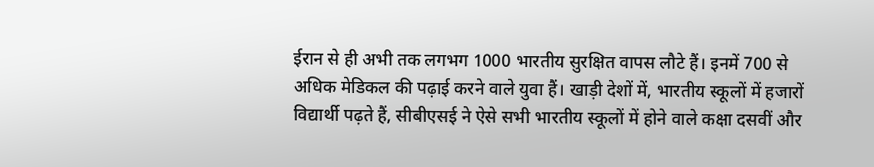ईरान से ही अभी तक लगभग 1000 भारतीय सुरक्षित वापस लौटे हैं। इनमें 700 से अधिक मेडिकल की पढ़ाई करने वाले युवा हैं। खाड़ी देशों में, भारतीय स्कूलों में हजारों विद्यार्थी पढ़ते हैं, सीबीएसई ने ऐसे सभी भारतीय स्कूलों में होने वाले कक्षा दसवीं और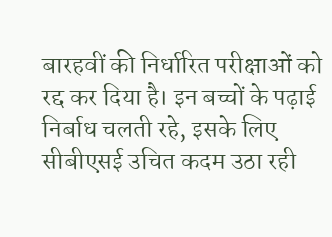बारहवीं की निर्धारित परीक्षाओं को रद्द कर दिया है। इन बच्चों के पढ़ाई निर्बाध चलती रहे, इसके लिए सीबीएसई उचित कदम उठा रही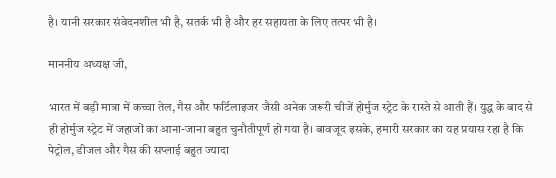है। यानी सरकार संवेदनशील भी है, सतर्क भी है और हर सहायता के लिए तत्पर भी है।

माननीय अध्यक्ष जी,

भारत में बड़ी मात्रा में कच्चा तेल, गैस और फर्टिलाइजर जैसी अनेक जरूरी चीजें होर्मुज स्ट्रेट के रास्ते से आती हैं। युद्ध के बाद से ही होर्मुज स्ट्रेट में जहाजों का आना-जाना बहुत चुनौतीपूर्ण हो गया है। बावजूद इसके, हमारी सरकार का यह प्रयास रहा है कि पेट्रोल, डीजल और गैस की सप्लाई बहुत ज्यादा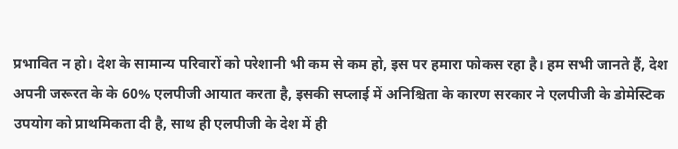प्रभावित न हो। देश के सामान्य परिवारों को परेशानी भी कम से कम हो, इस पर हमारा फोकस रहा है। हम सभी जानते हैं, देश अपनी जरूरत के के 60% एलपीजी आयात करता है, इसकी सप्लाई में अनिश्चिता के कारण सरकार ने एलपीजी के डोमेस्टिक उपयोग को प्राथमिकता दी है, साथ ही एलपीजी के देश में ही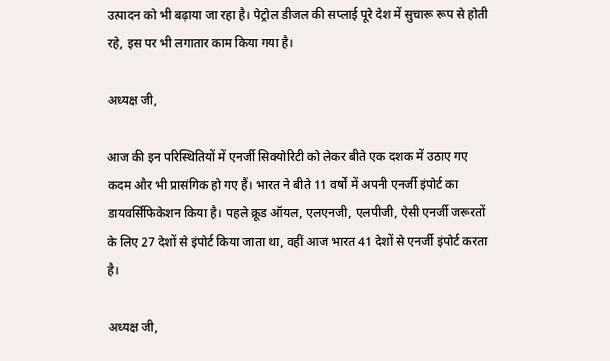उत्पादन को भी बढ़ाया जा रहा है। पेट्रोल डीजल की सप्लाई पूरे देश में सुचारू रूप से होती रहे, इस पर भी लगातार काम किया गया है।

अध्यक्ष जी,

आज की इन परिस्थितियों में एनर्जी सिक्योरिटी को लेकर बीते एक दशक में उठाए गए कदम और भी प्रासंगिक हो गए हैं। भारत ने बीते 11 वर्षों में अपनी एनर्जी इंपोर्ट का डायवर्सिफिकेशन किया है। पहले क्रूड ऑयल, एलएनजी, एलपीजी, ऐसी एनर्जी जरूरतों के लिए 27 देशों से इंपोर्ट किया जाता था, वहीं आज भारत 41 देशों से एनर्जी इंपोर्ट करता है।

अध्यक्ष जी,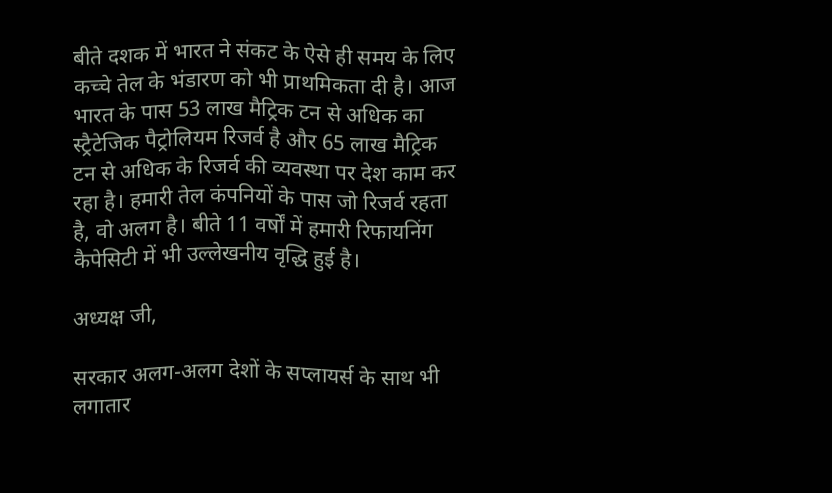बीते दशक में भारत ने संकट के ऐसे ही समय के लिए कच्चे तेल के भंडारण को भी प्राथमिकता दी है। आज भारत के पास 53 लाख मैट्रिक टन से अधिक का स्ट्रैटेजिक पैट्रोलियम रिजर्व है और 65 लाख मैट्रिक टन से अधिक के रिजर्व की व्यवस्था पर देश काम कर रहा है। हमारी तेल कंपनियों के पास जो रिजर्व रहता है, वो अलग है। बीते 11 वर्षों में हमारी रिफायनिंग कैपेसिटी में भी उल्लेखनीय वृद्धि हुई है।

अध्यक्ष जी,

सरकार अलग-अलग देशों के सप्लायर्स के साथ भी लगातार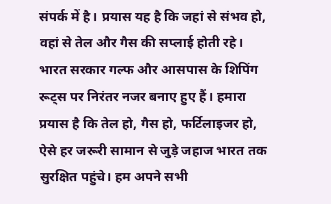संपर्क में है। प्रयास यह है कि जहां से संभव हो, वहां से तेल और गैस की सप्लाई होती रहे। भारत सरकार गल्फ और आसपास के शिपिंग रूट्स पर निरंतर नजर बनाए हुए हैं। हमारा प्रयास है कि तेल हो, गैस हो, फर्टिलाइजर हो, ऐसे हर जरूरी सामान से जुड़े जहाज भारत तक सुरक्षित पहुंचे। हम अपने सभी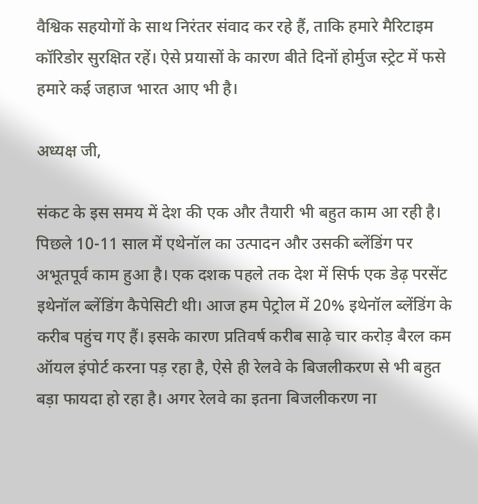वैश्विक सहयोगों के साथ निरंतर संवाद कर रहे हैं, ताकि हमारे मैरिटाइम कॉरिडोर सुरक्षित रहें। ऐसे प्रयासों के कारण बीते दिनों होर्मुज स्ट्रेट में फसे हमारे कई जहाज भारत आए भी है।

अध्यक्ष जी,

संकट के इस समय में देश की एक और तैयारी भी बहुत काम आ रही है। पिछले 10-11 साल में एथेनॉल का उत्पादन और उसकी ब्लेंडिंग पर अभूतपूर्व काम हुआ है। एक दशक पहले तक देश में सिर्फ एक डेढ़ परसेंट इथेनॉल ब्लेंडिंग कैपेसिटी थी। आज हम पेट्रोल में 20% इथेनॉल ब्लेंडिंग के करीब पहुंच गए हैं। इसके कारण प्रतिवर्ष करीब साढ़े चार करोड़ बैरल कम ऑयल इंपोर्ट करना पड़ रहा है, ऐसे ही रेलवे के बिजलीकरण से भी बहुत बड़ा फायदा हो रहा है। अगर रेलवे का इतना बिजलीकरण ना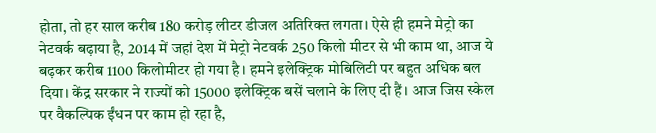होता, तो हर साल करीब 180 करोड़ लीटर डीजल अतिरिक्त लगता। ऐसे ही हमने मेट्रो का नेटवर्क बढ़ाया है, 2014 में जहां देश में मेट्रो नेटवर्क 250 किलो मीटर से भी काम था, आज ये बढ़कर करीब 1100 किलोमीटर हो गया है। हमने इलेक्ट्रिक मोबिलिटी पर बहुत अधिक बल दिया। केंद्र सरकार ने राज्यों को 15000 इलेक्ट्रिक बसें चलाने के लिए दी हैं। आज जिस स्केल पर वैकल्पिक ईंधन पर काम हो रहा है,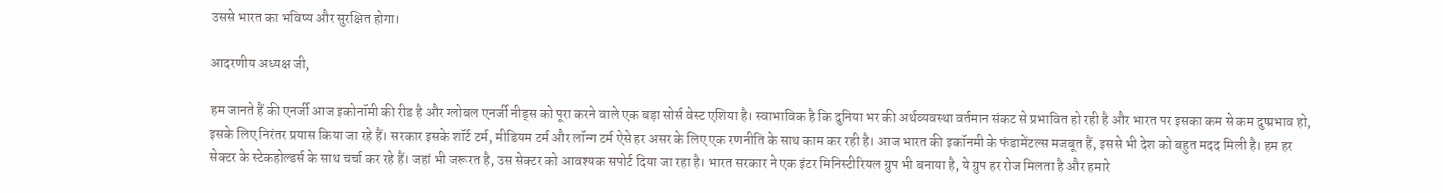उससे भारत का भविष्य और सुरक्षित होगा।

आदरणीय अध्यक्ष जी,

हम जानते हैं की एनर्जी आज इकोनॉमी की रीड है और ग्लोबल एनर्जी नीड्स को पूरा करने वाले एक बड़ा सोर्स वेस्ट एशिया है। स्वाभाविक है कि दुनिया भर की अर्थव्यवस्था वर्तमान संकट से प्रभावित हो रही है और भारत पर इसका कम से कम दुष्प्रभाव हो, इसके लिए निरंतर प्रयास किया जा रहे हैं। सरकार इसके शॉर्ट टर्म, मीडियम टर्म और लॉन्ग टर्म ऐसे हर असर के लिए एक रणनीति के साथ काम कर रही है। आज भारत की इकॉनमी के फंडामेंटल्स मजबूत हैं, इससे भी देश को बहुत मदद मिली है। हम हर सेक्टर के स्टेकहोल्डर्स के साथ चर्चा कर रहे हैं। जहां भी जरूरत है, उस सेक्टर को आवश्यक सपोर्ट दिया जा रहा है। भारत सरकार ने एक इंटर मिनिस्टीरियल ग्रुप भी बनाया है, ये ग्रुप हर रोज मिलता है और हमारे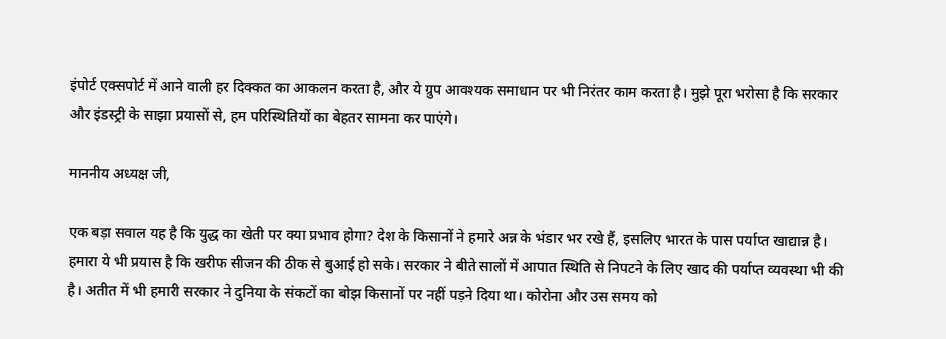इंपोर्ट एक्सपोर्ट में आने वाली हर दिक्कत का आकलन करता है, और ये ग्रुप आवश्यक समाधान पर भी निरंतर काम करता है। मुझे पूरा भरोसा है कि सरकार और इंडस्ट्री के साझा प्रयासों से, हम परिस्थितियों का बेहतर सामना कर पाएंगे।

माननीय अध्यक्ष जी,

एक बड़ा सवाल यह है कि युद्ध का खेती पर क्या प्रभाव होगा? देश के किसानों ने हमारे अन्न के भंडार भर रखे हैं, इसलिए भारत के पास पर्याप्त खाद्यान्न है। हमारा ये भी प्रयास है कि खरीफ सीजन की ठीक से बुआई हो सके। सरकार ने बीते सालों में आपात स्थिति से निपटने के लिए खाद की पर्याप्त व्यवस्था भी की है। अतीत में भी हमारी सरकार ने दुनिया के संकटों का बोझ किसानों पर नहीं पड़ने दिया था। कोरोना और उस समय को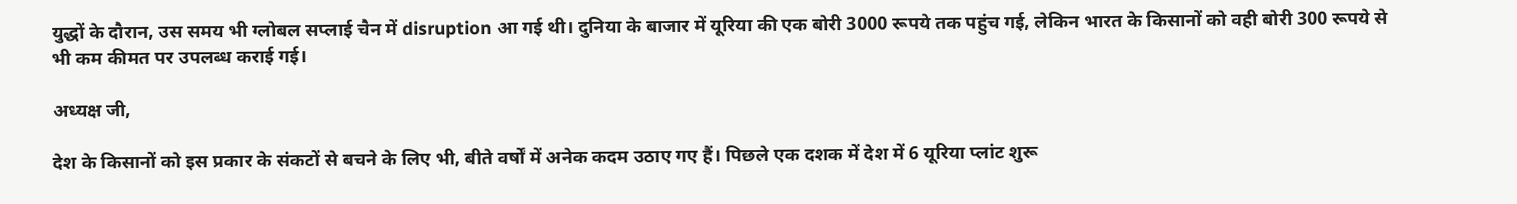युद्धों के दौरान, उस समय भी ग्लोबल सप्लाई चैन में disruption आ गई थी। दुनिया के बाजार में यूरिया की एक बोरी 3000 रूपये तक पहुंच गई, लेकिन भारत के किसानों को वही बोरी 300 रूपये से भी कम कीमत पर उपलब्ध कराई गई।

अध्यक्ष जी,

देश के किसानों को इस प्रकार के संकटों से बचने के लिए भी, बीते वर्षों में अनेक कदम उठाए गए हैं। पिछले एक दशक में देश में 6 यूरिया प्लांट शुरू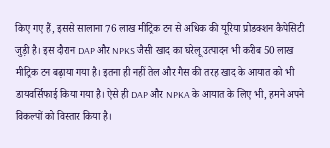किए गए हैं, इससे सालाना 76 लाख मीट्रिक टन से अधिक की यूरिया प्रोडक्शन कैपेसिटी जुड़ी है। इस दौरान DAP और NPKS जैसी खाद का घरेलू उत्पादन भी करीब 50 लाख मीट्रिक टन बढ़ाया गया है। इतना ही नहीं तेल और गैस की तरह खाद के आयात को भी डायवर्सिफाई किया गया है। ऐसे ही DAP और NPKA के आयात के लिए भी, हमने अपने विकल्पों को विस्तार किया है।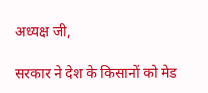अध्यक्ष जी,

सरकार ने देश के किसानों को मेड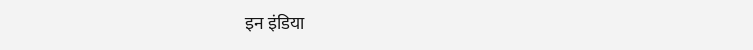इन इंडिया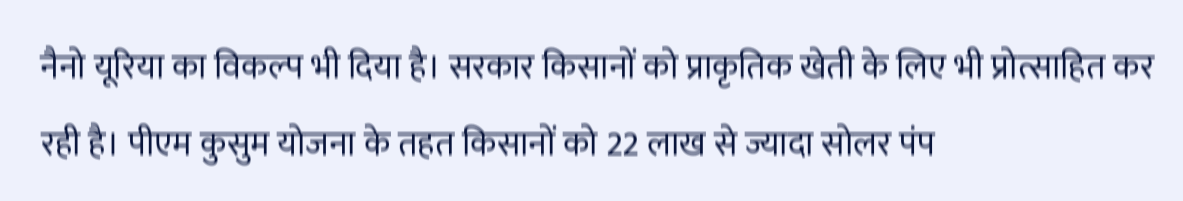नैनो यूरिया का विकल्प भी दिया है। सरकार किसानों को प्राकृतिक खेती के लिए भी प्रोत्साहित कर रही है। पीएम कुसुम योजना के तहत किसानों को 22 लाख से ज्यादा सोलर पंप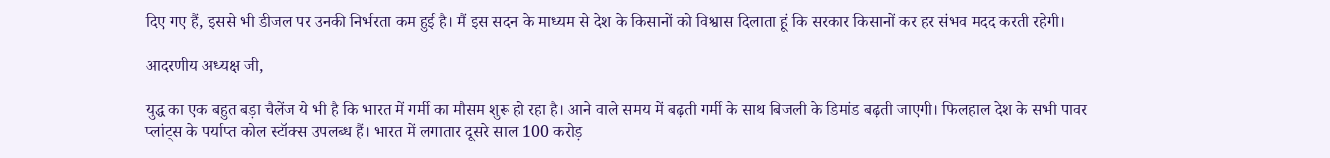दिए गए हैं, इससे भी डीजल पर उनकी निर्भरता कम हुई है। मैं इस सदन के माध्यम से देश के किसानों को विश्वास दिलाता हूं कि सरकार किसानों कर हर संभव मदद करती रहेगी।

आदरणीय अध्यक्ष जी,

युद्ध का एक बहुत बड़ा चैलेंज ये भी है कि भारत में गर्मी का मौसम शुरू हो रहा है। आने वाले समय में बढ़ती गर्मी के साथ बिजली के डिमांड बढ़ती जाएगी। फिलहाल देश के सभी पावर प्लांट्स के पर्याप्त कोल स्टॉक्स उपलब्ध हैं। भारत में लगातार दूसरे साल 100 करोड़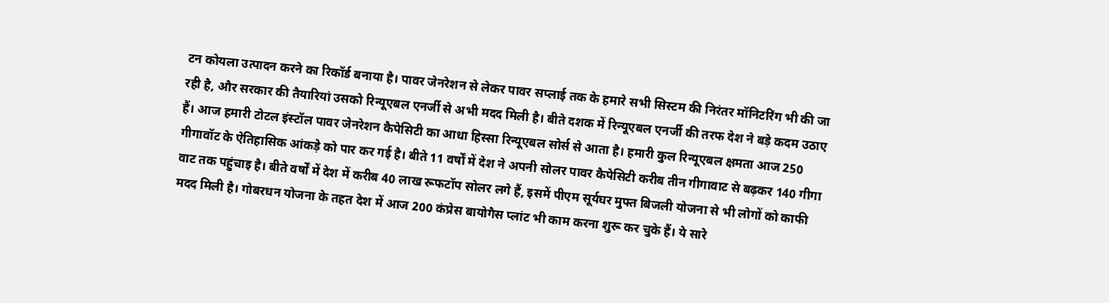टन कोयला उत्पादन करने का रिकॉर्ड बनाया है। पावर जेनरेशन से लेकर पावर सप्लाई तक के हमारे सभी सिस्टम की निरंतर मॉनिटरिंग भी की जा रही है, और सरकार की तैयारियां उसको रिन्यूएबल एनर्जी से अभी मदद मिली है। बीते दशक में रिन्यूएबल एनर्जी की तरफ देश ने बड़े कदम उठाए हैं। आज हमारी टोटल इंस्टॉल पावर जेनरेशन कैपेसिटी का आधा हिस्सा रिन्यूएबल सोर्स से आता है। हमारी कुल रिन्यूएबल क्षमता आज 250 गीगावॉट के ऐतिहासिक आंकड़े को पार कर गई है। बीते 11 वर्षों में देश ने अपनी सोलर पावर कैपेसिटी करीब तीन गीगावाट से बढ़कर 140 गीगा वाट तक पहुंचाइ है। बीते वर्षों में देश में करीब 40 लाख रूफटॉप सोलर लगे हैं, इसमें पीएम सूर्यघर मुफ्त बिजली योजना से भी लोगों को काफी मदद मिली है। गोबरधन योजना के तहत देश में आज 200 कंप्रेस बायोगैस प्लांट भी काम करना शुरू कर चुके हैं। ये सारे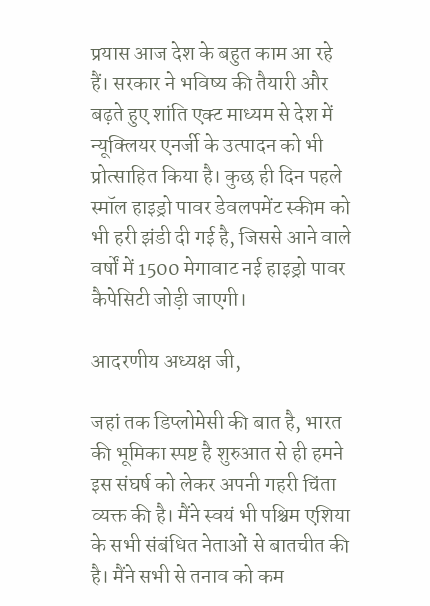प्रयास आज देश के बहुत काम आ रहे हैं। सरकार ने भविष्य की तैयारी और बढ़ते हुए शांति एक्ट माध्यम से देश में न्यूक्लियर एनर्जी के उत्पादन को भी प्रोत्साहित किया है। कुछ ही दिन पहले स्मॉल हाइड्रो पावर डेवलपमेंट स्कीम को भी हरी झंडी दी गई है, जिससे आने वाले वर्षों में 1500 मेगावाट नई हाइड्रो पावर कैपेसिटी जोड़ी जाएगी।

आदरणीय अध्यक्ष जी,

जहां तक डिप्लोमेसी की बात है, भारत की भूमिका स्पष्ट है शुरुआत से ही हमने इस संघर्ष को लेकर अपनी गहरी चिंता व्यक्त की है। मैंने स्वयं भी पश्चिम एशिया के सभी संबंधित नेताओं से बातचीत की है। मैंने सभी से तनाव को कम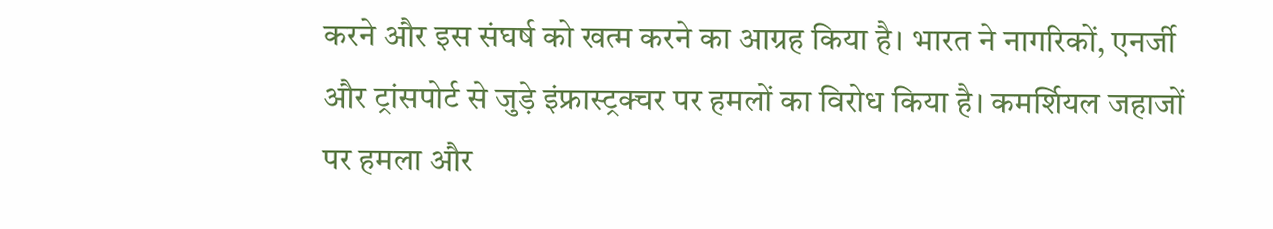करने और इस संघर्ष को खत्म करने का आग्रह किया है। भारत ने नागरिकों, एनर्जी और ट्रांसपोर्ट से जुड़े इंफ्रास्ट्रक्चर पर हमलों का विरोध किया है। कमर्शियल जहाजों पर हमला और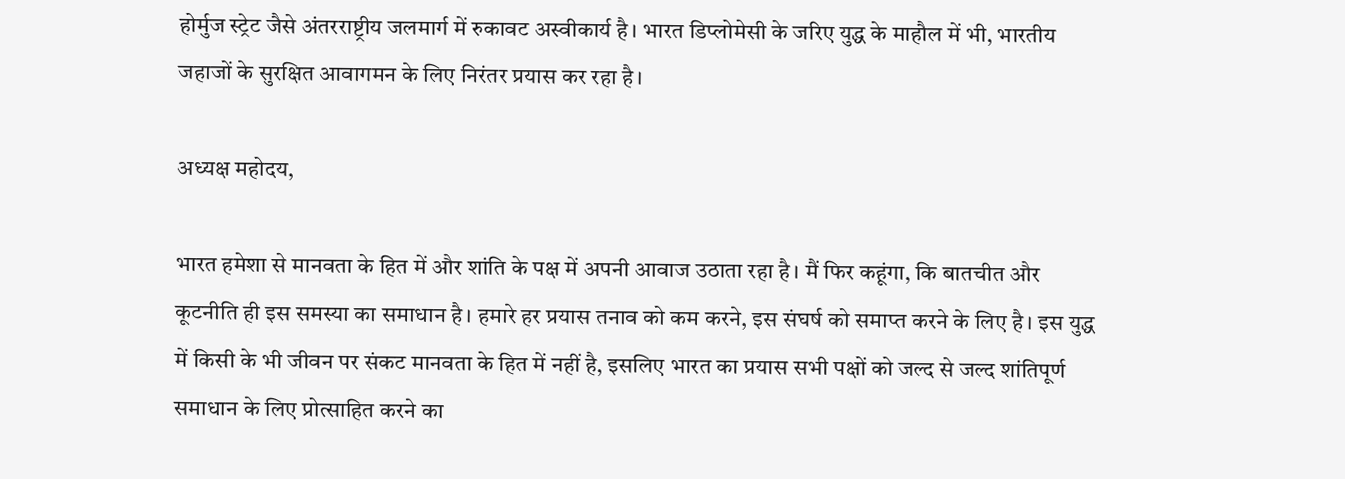होर्मुज स्ट्रेट जैसे अंतरराष्ट्रीय जलमार्ग में रुकावट अस्वीकार्य है। भारत डिप्लोमेसी के जरिए युद्ध के माहौल में भी, भारतीय जहाजों के सुरक्षित आवागमन के लिए निरंतर प्रयास कर रहा है।

अध्यक्ष महोदय,

भारत हमेशा से मानवता के हित में और शांति के पक्ष में अपनी आवाज उठाता रहा है। मैं फिर कहूंगा, कि बातचीत और कूटनीति ही इस समस्या का समाधान है। हमारे हर प्रयास तनाव को कम करने, इस संघर्ष को समाप्त करने के लिए है। इस युद्ध में किसी के भी जीवन पर संकट मानवता के हित में नहीं है, इसलिए भारत का प्रयास सभी पक्षों को जल्द से जल्द शांतिपूर्ण समाधान के लिए प्रोत्साहित करने का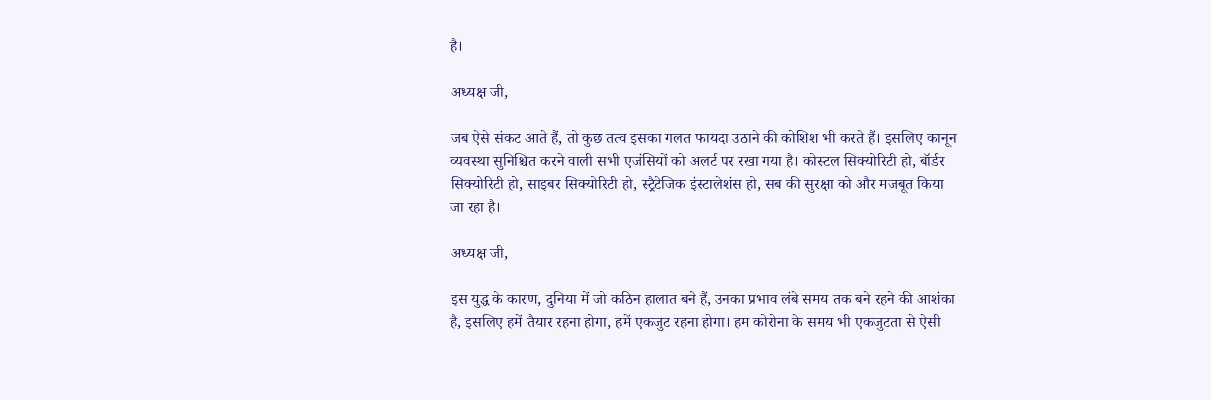है।

अध्यक्ष जी,

जब ऐसे संकट आते हैं, तो कुछ तत्व इसका गलत फायदा उठाने की कोशिश भी करते हैं। इसलिए कानून व्यवस्था सुनिश्चित करने वाली सभी एजंसियों को अलर्ट पर रखा गया है। कोस्टल सिक्योरिटी हो, बॉर्डर सिक्योरिटी हो, साइबर सिक्योरिटी हो, स्ट्रैटेजिक इंस्टालेशंस हो, सब की सुरक्षा को और मजबूत किया जा रहा है।

अध्यक्ष जी,

इस युद्ध के कारण, दुनिया में जो कठिन हालात बने हैं, उनका प्रभाव लंबे समय तक बने रहने की आशंका है, इसलिए हमें तैयार रहना होगा, हमें एकजुट रहना होगा। हम कोरोना के समय भी एकजुटता से ऐसी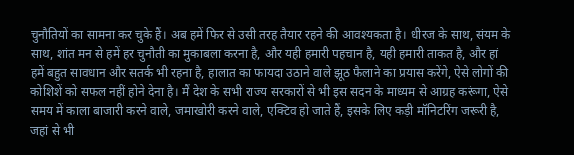चुनौतियों का सामना कर चुके हैं। अब हमें फिर से उसी तरह तैयार रहने की आवश्यकता है। धीरज के साथ, संयम के साथ, शांत मन से हमें हर चुनौती का मुकाबला करना है, और यही हमारी पहचान है, यही हमारी ताकत है, और हां हमें बहुत सावधान और सतर्क भी रहना है, हालात का फायदा उठाने वाले झूठ फैलाने का प्रयास करेंगे, ऐसे लोगों की कोशिशें को सफल नहीं होने देना है। मैं देश के सभी राज्य सरकारों से भी इस सदन के माध्यम से आग्रह करूंगा, ऐसे समय में काला बाजारी करने वाले, जमाखोरी करने वाले, एक्टिव हो जाते हैं, इसके लिए कड़ी मॉनिटरिंग जरूरी है, जहां से भी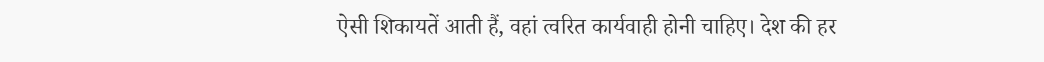ऐसी शिकायतें आती हैं, वहां त्वरित कार्यवाही होनी चाहिए। देश की हर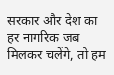सरकार और देश का हर नागरिक जब मिलकर चलेंगे, तो हम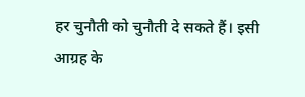हर चुनौती को चुनौती दे सकते हैं। इसी आग्रह के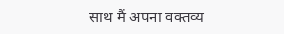साथ मैं अपना वक्तव्य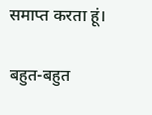समाप्त करता हूं।

बहुत-बहुत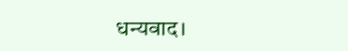धन्यवाद।